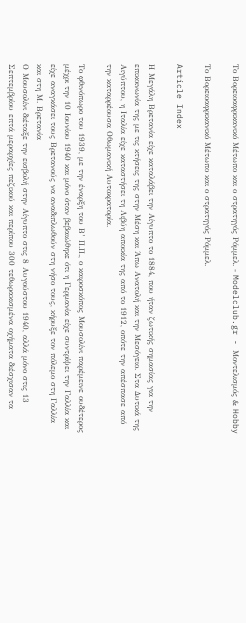Το Βορειοαφρικανικό Μέτωπο και ο στρατηγός Ρόμμελ. - Modelclub.gr - Μοντελισμός & Hobby

Το Βορειοαφρικανικό Μέτωπο και ο στρατηγός Ρόμμελ.

Article Index

Η Μεγάλη Βρετανία είχε καταλάβει την Αίγυπτο το 1884, που ήταν ζωτικής σημασίας για την επικοινωνία της με τις κτήσεις της στην Μέση και Άπω Ανατολή και την Μεσόγειο. Στα Δυτικά της Αιγύπτου, η Ιταλία είχε καταστήσει τη Λιβύη αποικία της από το 1912, οπότε την απέσπασε από την καταρρέουσα Οθωμανική Αυτοκρατορία.

Το φθινόπωρο του 1939, με την έναρξη του Β’ Π.Π., ο καιροσκόπος Μουσολίνι παρέμεινε ουδέτερος μέχρι την 10 Ιουνίου 1940 και μόνο όταν βεβαιώθηκε ότι η Γερμανία είχε συντρίψει την Γαλλία και είχε αναγκάσει τους Βρετανούς να αναδιπλωθούν στη νήσο τους, κήρυξε τον πόλεμο στη Γαλλία και στη Μ. Βρετανία
Ο Μουσολίνι διέταξε την εισβολή στην Αίγυπτο στις 8 Αυγούστου 1940, αλλά μόνο στις 13 Σεπτεμβρίου επτά μεραρχίες πεζικού και περίπου 300 τεθωρακισμένα οχήματα διέσχισαν τα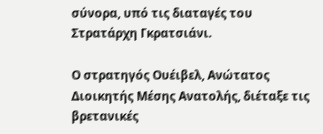σύνορα, υπό τις διαταγές του Στρατάρχη Γκρατσιάνι.

Ο στρατηγός Ουέιβελ, Ανώτατος Διοικητής Μέσης Ανατολής, διέταξε τις βρετανικές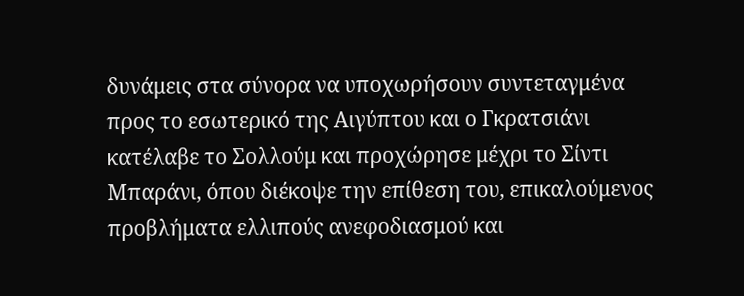δυνάμεις στα σύνορα να υποχωρήσουν συντεταγμένα προς το εσωτερικό της Αιγύπτου και ο Γκρατσιάνι κατέλαβε το Σολλούμ και προχώρησε μέχρι το Σίντι Μπαράνι, όπου διέκοψε την επίθεση του, επικαλούμενος προβλήματα ελλιπούς ανεφοδιασμού και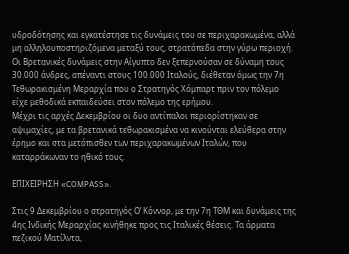υδροδότησης και εγκατέστησε τις δυνάμεις του σε περιχαρακωμένα, αλλά μη αλληλουποστηριζόμενα μεταξύ τους, στρατόπεδα στην γύρω περιοχή.
Οι Βρετανικές δυνάμεις στην Αίγυπτο δεν ξεπερνούσαν σε δύναμη τους 30.000 άνδρες, απέναντι στους 100.000 Ιταλούς, διέθεταν όμως την 7η Τεθωρακισμένη Μεραρχία που ο Στρατηγός Χόμπαρτ πριν τον πόλεμο είχε μεθοδικά εκπαιδεύσει στον πόλεμο της ερήμου.
Μέχρι τις αρχές Δεκεμβρίου οι δυο αντίπαλοι περιορίστηκαν σε αψιμαχίες, με τα βρετανικά τεθωρακισμένα να κινούνται ελεύθερα στην έρημο και στα μετόπισθεν των περιχαρακωμένων Ιταλών, που καταρράκωναν το ηθικό τους.

ΕΠΙΧΕΙΡΗΣΗ «COMPASS».

Στις 9 Δεκεμβρίου ο στρατηγός Ο’ Κόννορ, με την 7η ΤΘΜ και δυνάμεις της 4ης Ινδικής Μεραρχίας κινήθηκε προς τις Ιταλικές θέσεις. Τα άρματα πεζικού Ματίλντα,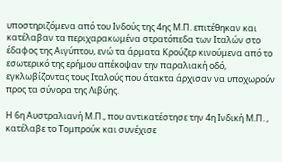υποστηριζόμενα από του Ινδούς της 4ης Μ.Π. επιτέθηκαν και κατέλαβαν τα περιχαρακωμένα στρατόπεδα των Ιταλών στο έδαφος της Αιγύπτου, ενώ τα άρματα Κρούζερ κινούμενα από το εσωτερικό της ερήμου απέκοψαν την παραλιακή οδό, εγκλωβίζοντας τους Ιταλούς που άτακτα άρχισαν να υποχωρούν προς τα σύνορα της Λιβύης.

Η 6η Αυστραλιανή Μ.Π., που αντικατέστησε την 4η Ινδική Μ.Π. , κατέλαβε το Τομπρούκ και συνέχισε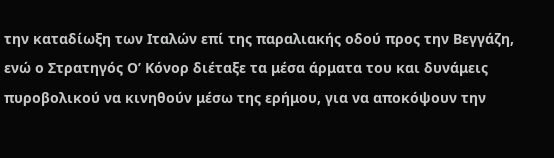την καταδίωξη των Ιταλών επί της παραλιακής οδού προς την Βεγγάζη, ενώ ο Στρατηγός Ο’ Κόνορ διέταξε τα μέσα άρματα του και δυνάμεις πυροβολικού να κινηθούν μέσω της ερήμου, για να αποκόψουν την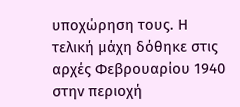υποχώρηση τους. Η τελική μάχη δόθηκε στις αρχές Φεβρουαρίου 1940 στην περιοχή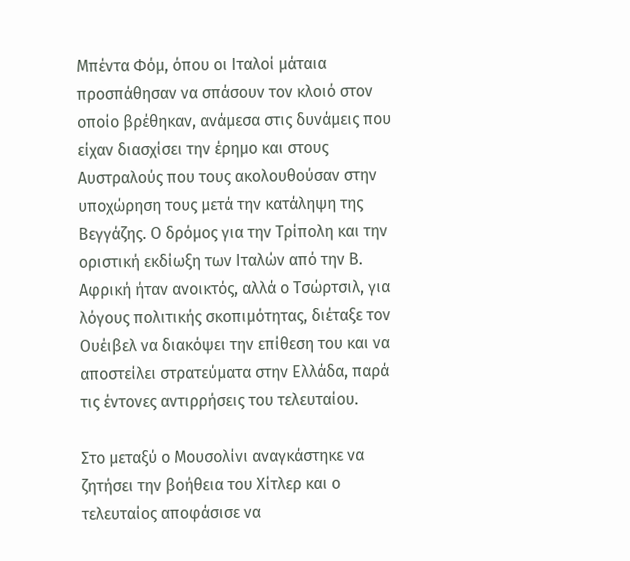Μπέντα Φόμ, όπου οι Ιταλοί μάταια προσπάθησαν να σπάσουν τον κλοιό στον οποίο βρέθηκαν, ανάμεσα στις δυνάμεις που είχαν διασχίσει την έρημο και στους Αυστραλούς που τους ακολουθούσαν στην υποχώρηση τους μετά την κατάληψη της Βεγγάζης. Ο δρόμος για την Τρίπολη και την οριστική εκδίωξη των Ιταλών από την Β. Αφρική ήταν ανοικτός, αλλά ο Τσώρτσιλ, για λόγους πολιτικής σκοπιμότητας, διέταξε τον Ουέιβελ να διακόψει την επίθεση του και να αποστείλει στρατεύματα στην Ελλάδα, παρά τις έντονες αντιρρήσεις του τελευταίου.

Στο μεταξύ ο Μουσολίνι αναγκάστηκε να ζητήσει την βοήθεια του Χίτλερ και ο τελευταίος αποφάσισε να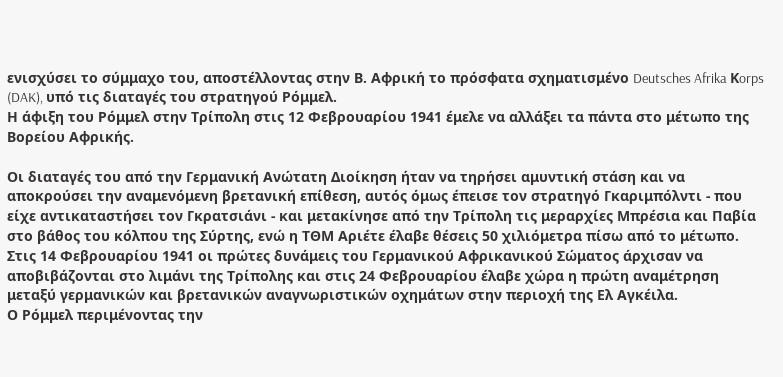ενισχύσει το σύμμαχο του, αποστέλλοντας στην Β. Αφρική το πρόσφατα σχηματισμένο Deutsches Afrika Κorps (DAK), υπό τις διαταγές του στρατηγού Ρόμμελ.
Η άφιξη του Ρόμμελ στην Τρίπολη στις 12 Φεβρουαρίου 1941 έμελε να αλλάξει τα πάντα στο μέτωπο της Βορείου Αφρικής.

Οι διαταγές του από την Γερμανική Ανώτατη Διοίκηση ήταν να τηρήσει αμυντική στάση και να αποκρούσει την αναμενόμενη βρετανική επίθεση, αυτός όμως έπεισε τον στρατηγό Γκαριμπόλντι - που είχε αντικαταστήσει τον Γκρατσιάνι - και μετακίνησε από την Τρίπολη τις μεραρχίες Μπρέσια και Παβία στο βάθος του κόλπου της Σύρτης, ενώ η ΤΘΜ Αριέτε έλαβε θέσεις 50 χιλιόμετρα πίσω από το μέτωπο.
Στις 14 Φεβρουαρίου 1941 οι πρώτες δυνάμεις του Γερμανικού Αφρικανικού Σώματος άρχισαν να αποβιβάζονται στο λιμάνι της Τρίπολης και στις 24 Φεβρουαρίου έλαβε χώρα η πρώτη αναμέτρηση μεταξύ γερμανικών και βρετανικών αναγνωριστικών οχημάτων στην περιοχή της Ελ Αγκέιλα.
Ο Ρόμμελ περιμένοντας την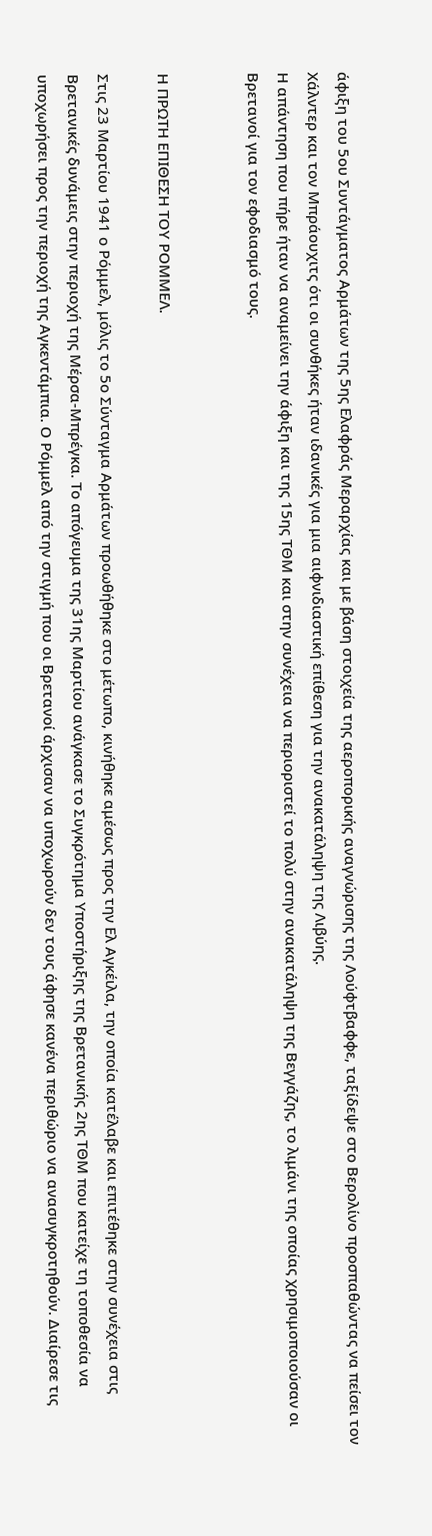άφιξη του 5ου Συντάγματος Αρμάτων της 5ης Ελαφράς Μεραρχίας και με βάση στοιχεία της αεροπορικής αναγνώρισης της Λούφτβαφφε, ταξίδεψε στο Βερολίνο προσπαθώντας να πείσει τον Χάλντερ και τον Μπράουχιτς ότι οι συνθήκες ήταν ιδανικές για μια αιφνιδιαστική επίθεση για την ανακατάληψη της Λιβύης.
Η απάντηση που πήρε ήταν να αναμείνει την άφιξη και της 15ης ΤΘΜ και στην συνέχεια να περιοριστεί το πολύ στην ανακατάληψη της Βεγγάζης, το λιμάνι της οποίας χρησιμοποιούσαν οι Βρετανοί για τον εφοδιασμό τους.


Η ΠΡΩΤΗ ΕΠΙΘΕΣΗ ΤΟΥ ΡΟΜΜΕΛ.

Στις 23 Μαρτίου 1941 ο Ρόμμελ, μόλις το 5ο Σύνταγμα Αρμάτων προωθήθηκε στο μέτωπο, κινήθηκε αμέσως προς την Ελ Αγκέιλα, την οποία κατέλαβε και επιτέθηκε στην συνέχεια στις Βρετανικές δυνάμεις στην περιοχή της Μέρσα-Μπρέγκα. Το απόγευμα της 31ης Μαρτίου ανάγκασε το Συγκρότημα Υποστήριξης της Βρετανικής 2ης ΤΘΜ που κατείχε τη τοποθεσία να υποχωρήσει προς την περιοχή της Αγκεντάμπια. Ο Ρόμμελ από την στιγμή που οι Βρετανοί άρχισαν να υποχωρούν δεν τους άφησε κανένα περιθώριο να ανασυγκροτηθούν. Διαίρεσε τις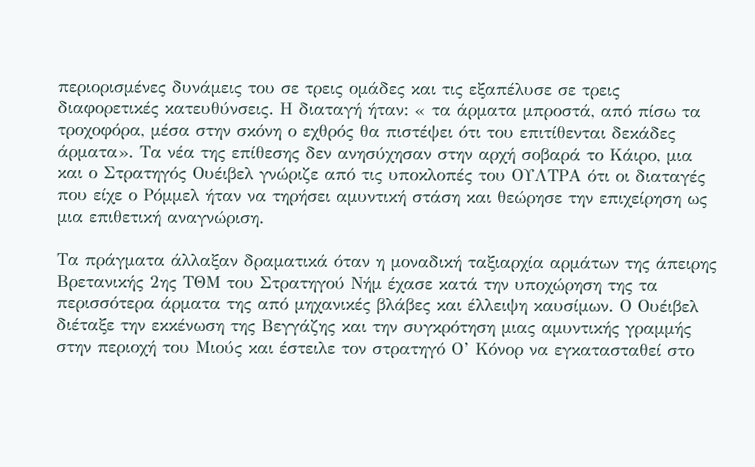περιορισμένες δυνάμεις του σε τρεις ομάδες και τις εξαπέλυσε σε τρεις διαφορετικές κατευθύνσεις. Η διαταγή ήταν: « τα άρματα μπροστά, από πίσω τα τροχοφόρα, μέσα στην σκόνη ο εχθρός θα πιστέψει ότι του επιτίθενται δεκάδες άρματα». Τα νέα της επίθεσης δεν ανησύχησαν στην αρχή σοβαρά το Κάιρο, μια και ο Στρατηγός Ουέιβελ γνώριζε από τις υποκλοπές του ΟΥΛΤΡΑ ότι οι διαταγές που είχε ο Ρόμμελ ήταν να τηρήσει αμυντική στάση και θεώρησε την επιχείρηση ως μια επιθετική αναγνώριση.

Τα πράγματα άλλαξαν δραματικά όταν η μοναδική ταξιαρχία αρμάτων της άπειρης Βρετανικής 2ης ΤΘΜ του Στρατηγού Νήμ έχασε κατά την υποχώρηση της τα περισσότερα άρματα της από μηχανικές βλάβες και έλλειψη καυσίμων. Ο Ουέιβελ διέταξε την εκκένωση της Βεγγάζης και την συγκρότηση μιας αμυντικής γραμμής στην περιοχή του Μιούς και έστειλε τον στρατηγό Ο’ Κόνορ να εγκατασταθεί στο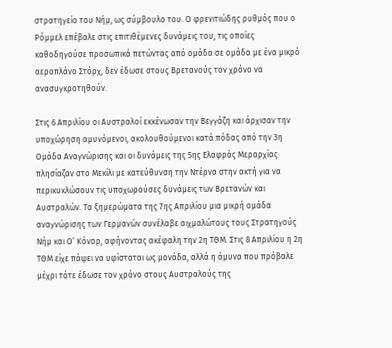στρατηγείο του Νήμ, ως σύμβουλο του. Ο φρενιτιώδης ρυθμός που ο Ρόμμελ επέβαλε στις επιτιθέμενες δυνάμεις του, τις οποίες καθοδηγούσε προσωπικά πετώντας από ομάδα σε ομάδα με ένα μικρό αεροπλάνο Στόρχ, δεν έδωσε στους Βρετανούς τον χρόνο να ανασυγκροτηθούν.

Στις 6 Απριλίου οι Αυστραλοί εκκένωσαν την Βεγγάζη και άρχισαν την υποχώρηση αμυνόμενοι, ακολουθούμενοι κατά πόδας από την 3η Ομάδα Αναγνώρισης και οι δυνάμεις της 5ης Ελαφράς Μεραρχίας πλησίαζαν στο Μεκίλι με κατεύθυνση την Ντέρνα στην ακτή για να περικυκλώσουν τις υποχωρούσες δυνάμεις των Βρετανών και Αυστραλών. Τα ξημερώματα της 7ης Απριλίου μια μικρή ομάδα αναγνώρισης των Γερμανών συνέλαβε αιχμαλώτους τους Στρατηγούς Νήμ και Ο’ Κόνορ, αφήνοντας ακέφαλη την 2η ΤΘΜ. Στις 8 Απριλίου η 2η ΤΘΜ είχε πάψει να υφίσταται ως μονάδα, αλλά η άμυνα που πρόβαλε μέχρι τότε έδωσε τον χρόνο στους Αυστραλούς της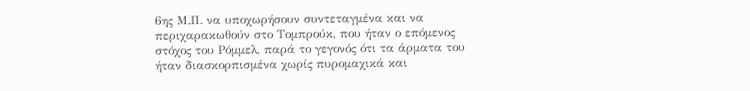6ης Μ.Π. να υποχωρήσουν συντεταγμένα και να περιχαρακωθούν στο Τομπρούκ, που ήταν ο επόμενος στόχος του Ρόμμελ, παρά το γεγονός ότι τα άρματα του ήταν διασκορπισμένα χωρίς πυρομαχικά και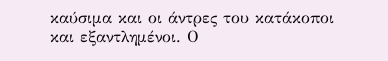καύσιμα και οι άντρες του κατάκοποι και εξαντλημένοι. Ο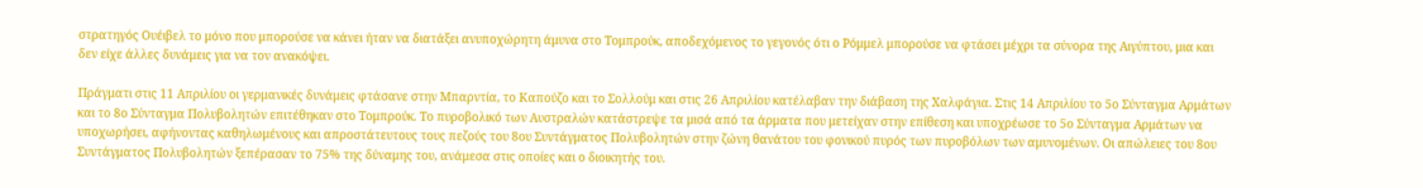στρατηγός Ουέιβελ το μόνο που μπορούσε να κάνει ήταν να διατάξει ανυποχώρητη άμυνα στο Τομπρούκ, αποδεχόμενος το γεγονός ότι ο Ρόμμελ μπορούσε να φτάσει μέχρι τα σύνορα της Αιγύπτου, μια και δεν είχε άλλες δυνάμεις για να τον ανακόψει.

Πράγματι στις 11 Απριλίου οι γερμανικές δυνάμεις φτάσανε στην Μπαρντία, το Καπούζο και το Σολλούμ και στις 26 Απριλίου κατέλαβαν την διάβαση της Χαλφάγια. Στις 14 Απριλίου το 5ο Σύνταγμα Αρμάτων και το 8ο Σύνταγμα Πολυβολητών επιτέθηκαν στο Τομπρούκ. Το πυροβολικό των Αυστραλών κατάστρεψε τα μισά από τα άρματα που μετείχαν στην επίθεση και υποχρέωσε το 5ο Σύνταγμα Αρμάτων να υποχωρήσει, αφήνοντας καθηλωμένους και απροστάτευτους τους πεζούς του 8ου Συντάγματος Πολυβολητών στην ζώνη θανάτου του φονικού πυρός των πυροβόλων των αμυνομένων. Οι απώλειες του 8ου Συντάγματος Πολυβολητών ξεπέρασαν το 75% της δύναμης του, ανάμεσα στις οποίες και ο διοικητής του.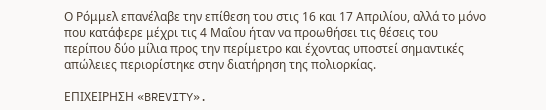Ο Ρόμμελ επανέλαβε την επίθεση του στις 16 και 17 Απριλίου, αλλά το μόνο που κατάφερε μέχρι τις 4 Μαΐου ήταν να προωθήσει τις θέσεις του περίπου δύο μίλια προς την περίμετρο και έχοντας υποστεί σημαντικές απώλειες περιορίστηκε στην διατήρηση της πολιορκίας.

ΕΠΙΧΕΙΡΗΣΗ «BREVITY».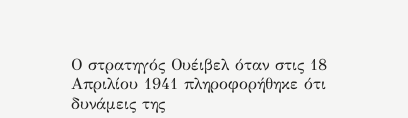Ο στρατηγός Ουέιβελ όταν στις 18 Απριλίου 1941 πληροφορήθηκε ότι δυνάμεις της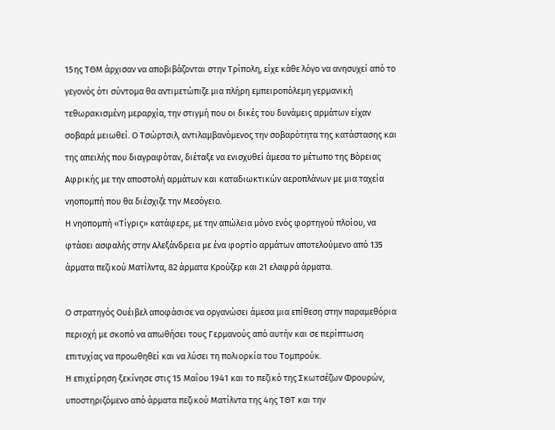15ης ΤΘΜ άρχισαν να αποβιβάζονται στην Τρίπολη, είχε κάθε λόγο να ανησυχεί από το γεγονός ότι σύντομα θα αντιμετώπιζε μια πλήρη εμπειροπόλεμη γερμανική τεθωρακισμένη μεραρχία, την στιγμή που οι δικές του δυνάμεις αρμάτων είχαν σοβαρά μειωθεί. Ο Τσώρτσιλ, αντιλαμβανόμενος την σοβαρότητα της κατάστασης και της απειλής που διαγραφόταν, διέταξε να ενισχυθεί άμεσα το μέτωπο της Βόρειας Αφρικής με την αποστολή αρμάτων και καταδιωκτικών αεροπλάνων με μια ταχεία νηοπομπή που θα διέσχιζε την Μεσόγειο.
Η νηοπομπή «Τίγρις» κατάφερε, με την απώλεια μόνο ενός φορτηγού πλοίου, να φτάσει ασφαλής στην Αλεξάνδρεια με ένα φορτίο αρμάτων αποτελούμενο από 135 άρματα πεζικού Ματίλντα, 82 άρματα Κρούζερ και 21 ελαφρά άρματα.

Ο στρατηγός Ουέιβελ αποφάσισε να οργανώσει άμεσα μια επίθεση στην παραμεθόρια περιοχή με σκοπό να απωθήσει τους Γερμανούς από αυτήν και σε περίπτωση επιτυχίας να προωθηθεί και να λύσει τη πολιορκία του Τομπρούκ.
Η επιχείρηση ξεκίνησε στις 15 Μαΐου 1941 και το πεζικό της Σκωτσέζων Φρουρών, υποστηριζόμενο από άρματα πεζικού Ματίλντα της 4ης ΤΘΤ και την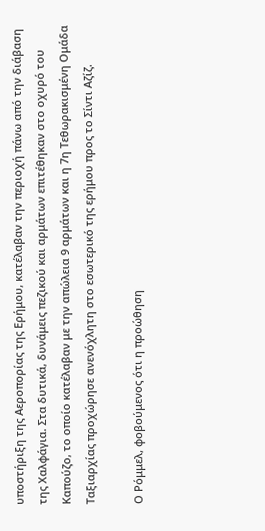υποστήριξη της Αεροπορίας της Ερήμου, κατέλαβαν την περιοχή πάνω από την διάβαση της Χαλφάγια. Στα δυτικά, δυνάμεις πεζικού και αρμάτων επιτέθηκαν στο οχυρό του Καπούζο, το οποίο κατέλαβαν με την απώλεια 9 αρμάτων και η 7η Τεθωρακισμένη Ομάδα Ταξιαρχίας προχώρησε ανενόχλητη στο εσωτερικό της ερήμου προς το Σίντι Αζίζ.

Ο Ρόμμελ, φοβούμενος ότι η προώθηση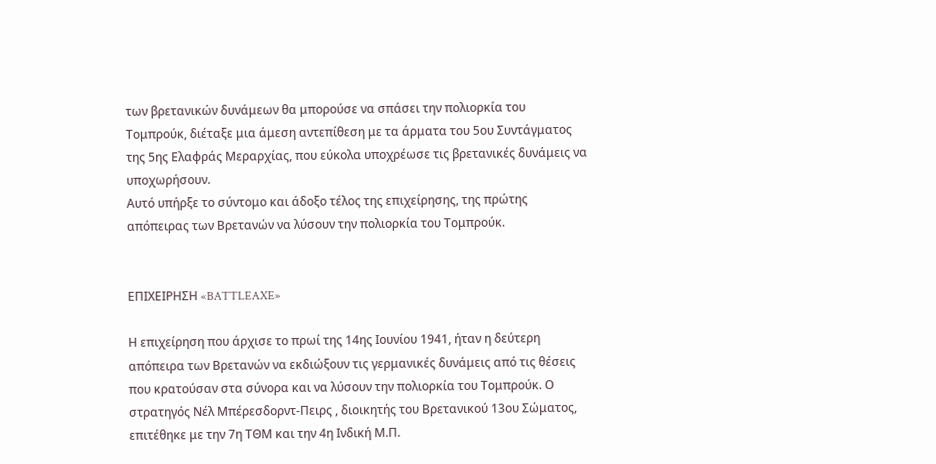των βρετανικών δυνάμεων θα μπορούσε να σπάσει την πολιορκία του Τομπρούκ, διέταξε μια άμεση αντεπίθεση με τα άρματα του 5ου Συντάγματος της 5ης Ελαφράς Μεραρχίας, που εύκολα υποχρέωσε τις βρετανικές δυνάμεις να υποχωρήσουν.
Αυτό υπήρξε το σύντομο και άδοξο τέλος της επιχείρησης, της πρώτης απόπειρας των Βρετανών να λύσουν την πολιορκία του Τομπρούκ.


ΕΠΙΧΕΙΡΗΣΗ «BATTLEAXE»

Η επιχείρηση που άρχισε το πρωί της 14ης Ιουνίου 1941, ήταν η δεύτερη απόπειρα των Βρετανών να εκδιώξουν τις γερμανικές δυνάμεις από τις θέσεις που κρατούσαν στα σύνορα και να λύσουν την πολιορκία του Τομπρούκ. Ο στρατηγός Νέλ Μπέρεσδορντ-Πειρς , διοικητής του Βρετανικού 13ου Σώματος, επιτέθηκε με την 7η ΤΘΜ και την 4η Ινδική Μ.Π.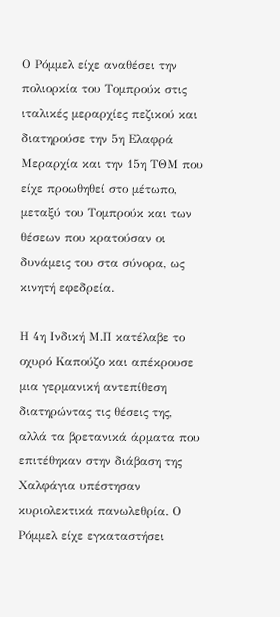Ο Ρόμμελ είχε αναθέσει την πολιορκία του Τομπρούκ στις ιταλικές μεραρχίες πεζικού και διατηρούσε την 5η Ελαφρά Μεραρχία και την 15η ΤΘΜ που είχε προωθηθεί στο μέτωπο, μεταξύ του Τομπρούκ και των θέσεων που κρατούσαν οι δυνάμεις του στα σύνορα, ως κινητή εφεδρεία.

Η 4η Ινδική Μ.Π κατέλαβε το οχυρό Καπούζο και απέκρουσε μια γερμανική αντεπίθεση διατηρώντας τις θέσεις της, αλλά τα βρετανικά άρματα που επιτέθηκαν στην διάβαση της Χαλφάγια υπέστησαν κυριολεκτικά πανωλεθρία. Ο Ρόμμελ είχε εγκαταστήσει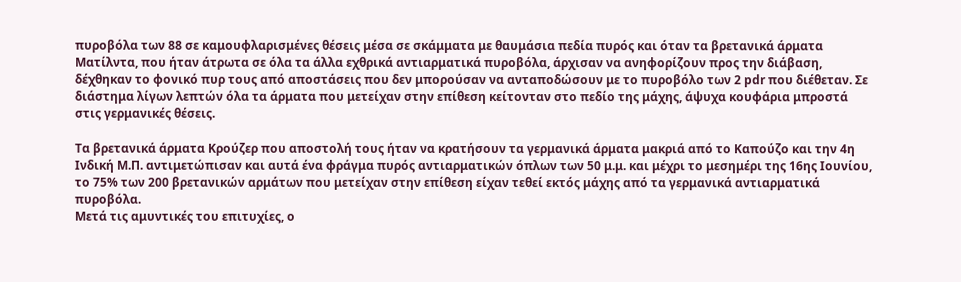πυροβόλα των 88 σε καμουφλαρισμένες θέσεις μέσα σε σκάμματα με θαυμάσια πεδία πυρός και όταν τα βρετανικά άρματα Ματίλντα, που ήταν άτρωτα σε όλα τα άλλα εχθρικά αντιαρματικά πυροβόλα, άρχισαν να ανηφορίζουν προς την διάβαση, δέχθηκαν το φονικό πυρ τους από αποστάσεις που δεν μπορούσαν να ανταποδώσουν με το πυροβόλο των 2 pdr που διέθεταν. Σε διάστημα λίγων λεπτών όλα τα άρματα που μετείχαν στην επίθεση κείτονταν στο πεδίο της μάχης, άψυχα κουφάρια μπροστά στις γερμανικές θέσεις.

Τα βρετανικά άρματα Κρούζερ που αποστολή τους ήταν να κρατήσουν τα γερμανικά άρματα μακριά από το Καπούζο και την 4η Ινδική Μ.Π. αντιμετώπισαν και αυτά ένα φράγμα πυρός αντιαρματικών όπλων των 50 μ.μ. και μέχρι το μεσημέρι της 16ης Ιουνίου, το 75% των 200 βρετανικών αρμάτων που μετείχαν στην επίθεση είχαν τεθεί εκτός μάχης από τα γερμανικά αντιαρματικά πυροβόλα.
Μετά τις αμυντικές του επιτυχίες, ο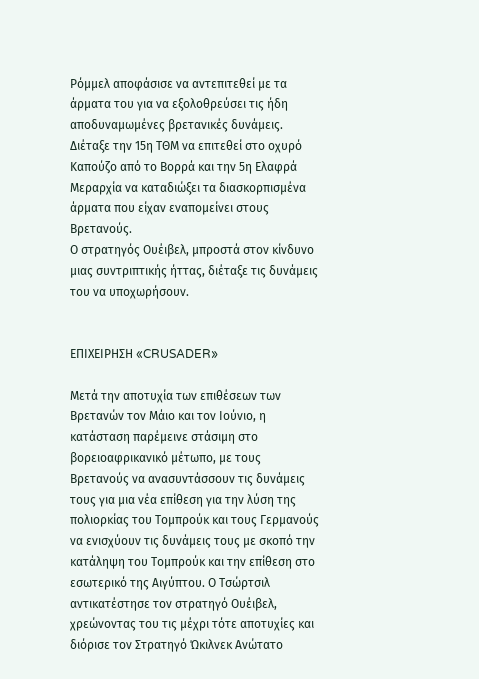Ρόμμελ αποφάσισε να αντεπιτεθεί με τα άρματα του για να εξολοθρεύσει τις ήδη αποδυναμωμένες βρετανικές δυνάμεις. Διέταξε την 15η ΤΘΜ να επιτεθεί στο οχυρό Καπούζο από το Βορρά και την 5η Ελαφρά Μεραρχία να καταδιώξει τα διασκορπισμένα άρματα που είχαν εναπομείνει στους Βρετανούς.
Ο στρατηγός Ουέιβελ, μπροστά στον κίνδυνο μιας συντριπτικής ήττας, διέταξε τις δυνάμεις του να υποχωρήσουν.


ΕΠΙΧΕΙΡΗΣΗ «CRUSADER»

Μετά την αποτυχία των επιθέσεων των Βρετανών τον Μάιο και τον Ιούνιο, η κατάσταση παρέμεινε στάσιμη στο βορειοαφρικανικό μέτωπο, με τους Βρετανούς να ανασυντάσσουν τις δυνάμεις τους για μια νέα επίθεση για την λύση της πολιορκίας του Τομπρούκ και τους Γερμανούς να ενισχύουν τις δυνάμεις τους με σκοπό την κατάληψη του Τομπρούκ και την επίθεση στο εσωτερικό της Αιγύπτου. Ο Τσώρτσιλ αντικατέστησε τον στρατηγό Ουέιβελ, χρεώνοντας του τις μέχρι τότε αποτυχίες και διόρισε τον Στρατηγό Ώκιλνεκ Ανώτατο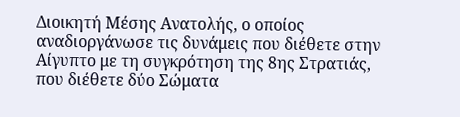Διοικητή Μέσης Ανατολής, ο οποίος αναδιοργάνωσε τις δυνάμεις που διέθετε στην Αίγυπτο με τη συγκρότηση της 8ης Στρατιάς, που διέθετε δύο Σώματα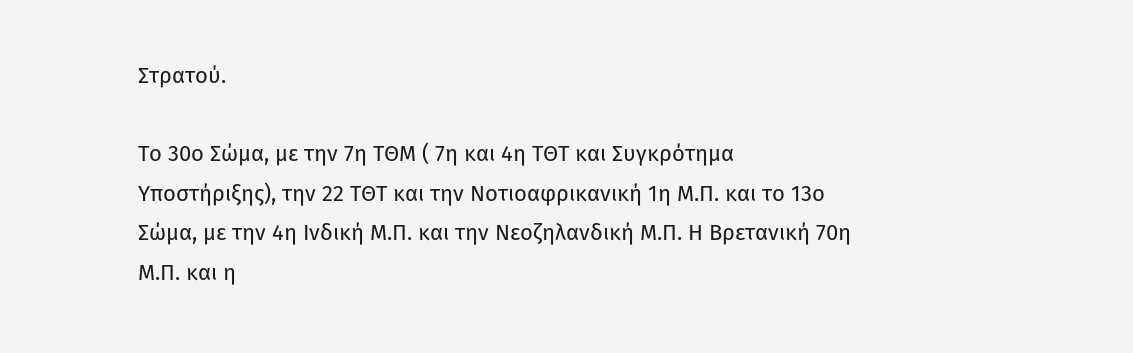Στρατού.

Το 30ο Σώμα, με την 7η ΤΘΜ ( 7η και 4η ΤΘΤ και Συγκρότημα Υποστήριξης), την 22 ΤΘΤ και την Νοτιοαφρικανική 1η Μ.Π. και το 13ο Σώμα, με την 4η Ινδική Μ.Π. και την Νεοζηλανδική Μ.Π. Η Βρετανική 70η Μ.Π. και η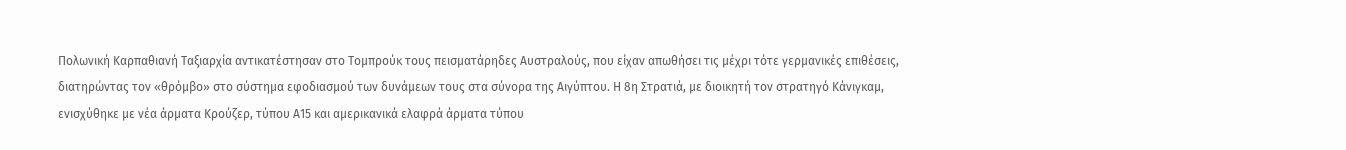Πολωνική Καρπαθιανή Ταξιαρχία αντικατέστησαν στο Τομπρούκ τους πεισματάρηδες Αυστραλούς, που είχαν απωθήσει τις μέχρι τότε γερμανικές επιθέσεις, διατηρώντας τον «θρόμβο» στο σύστημα εφοδιασμού των δυνάμεων τους στα σύνορα της Αιγύπτου. Η 8η Στρατιά, με διοικητή τον στρατηγό Κάνιγκαμ, ενισχύθηκε με νέα άρματα Κρούζερ, τύπου Α15 και αμερικανικά ελαφρά άρματα τύπου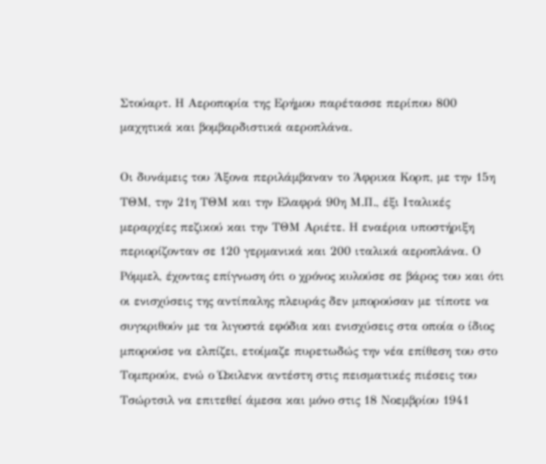Στούαρτ. Η Αεροπορία της Ερήμου παρέτασσε περίπου 800 μαχητικά και βομβαρδιστικά αεροπλάνα.

Οι δυνάμεις του Άξονα περιλάμβαναν το Άφρικα Κορπ, με την 15η ΤΘΜ, την 21η ΤΘΜ και την Ελαφρά 90η Μ.Π., έξι Ιταλικές μεραρχίες πεζικού και την ΤΘΜ Αριέτε. Η εναέρια υποστήριξη περιορίζονταν σε 120 γερμανικά και 200 ιταλικά αεροπλάνα. Ο Ρόμμελ, έχοντας επίγνωση ότι ο χρόνος κυλούσε σε βάρος του και ότι οι ενισχύσεις της αντίπαλης πλευράς δεν μπορούσαν με τίποτε να συγκριθούν με τα λιγοστά εφόδια και ενισχύσεις στα οποία ο ίδιος μπορούσε να ελπίζει, ετοίμαζε πυρετωδώς την νέα επίθεση του στο Τομπρούκ, ενώ ο Ώκιλενκ αντέστη στις πεισματικές πιέσεις του Τσώρτσιλ να επιτεθεί άμεσα και μόνο στις 18 Νοεμβρίου 1941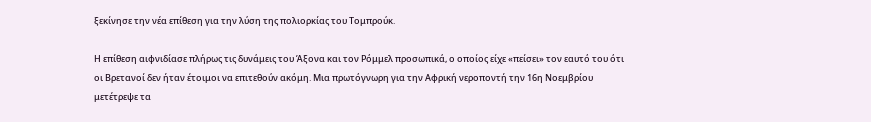ξεκίνησε την νέα επίθεση για την λύση της πολιορκίας του Τομπρούκ.

Η επίθεση αιφνιδίασε πλήρως τις δυνάμεις του Άξονα και τον Ρόμμελ προσωπικά, ο οποίος είχε «πείσει» τον εαυτό του ότι οι Βρετανοί δεν ήταν έτοιμοι να επιτεθούν ακόμη. Μια πρωτόγνωρη για την Αφρική νεροποντή την 16η Νοεμβρίου μετέτρεψε τα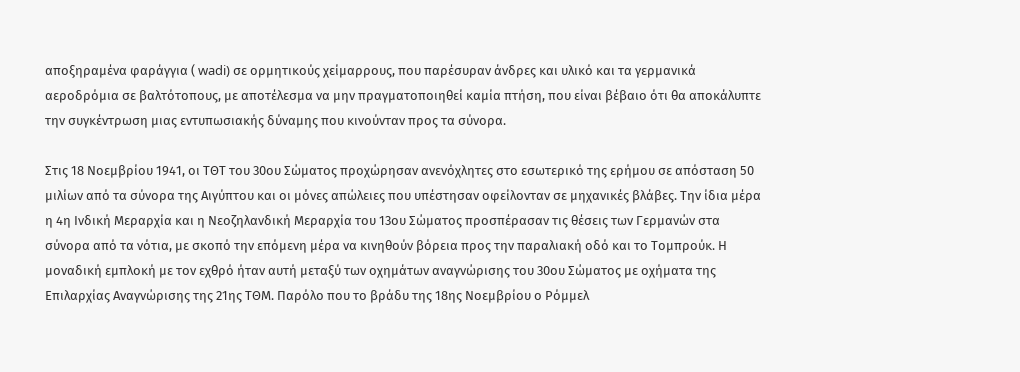αποξηραμένα φαράγγια ( wadi) σε ορμητικούς χείμαρρους, που παρέσυραν άνδρες και υλικό και τα γερμανικά αεροδρόμια σε βαλτότοπους, με αποτέλεσμα να μην πραγματοποιηθεί καμία πτήση, που είναι βέβαιο ότι θα αποκάλυπτε την συγκέντρωση μιας εντυπωσιακής δύναμης που κινούνταν προς τα σύνορα.

Στις 18 Νοεμβρίου 1941, οι ΤΘΤ του 30ου Σώματος προχώρησαν ανενόχλητες στο εσωτερικό της ερήμου σε απόσταση 50 μιλίων από τα σύνορα της Αιγύπτου και οι μόνες απώλειες που υπέστησαν οφείλονταν σε μηχανικές βλάβες. Την ίδια μέρα η 4η Ινδική Μεραρχία και η Νεοζηλανδική Μεραρχία του 13ου Σώματος προσπέρασαν τις θέσεις των Γερμανών στα σύνορα από τα νότια, με σκοπό την επόμενη μέρα να κινηθούν βόρεια προς την παραλιακή οδό και το Τομπρούκ. Η μοναδική εμπλοκή με τον εχθρό ήταν αυτή μεταξύ των οχημάτων αναγνώρισης του 30ου Σώματος με οχήματα της Επιλαρχίας Αναγνώρισης της 21ης ΤΘΜ. Παρόλο που το βράδυ της 18ης Νοεμβρίου ο Ρόμμελ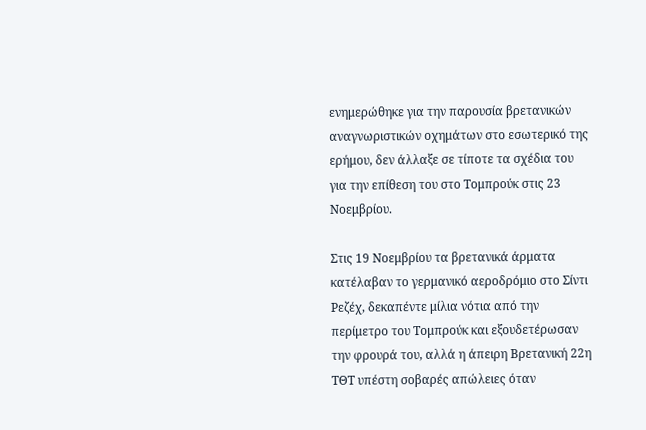ενημερώθηκε για την παρουσία βρετανικών αναγνωριστικών οχημάτων στο εσωτερικό της ερήμου, δεν άλλαξε σε τίποτε τα σχέδια του για την επίθεση του στο Τομπρούκ στις 23 Νοεμβρίου.

Στις 19 Νοεμβρίου τα βρετανικά άρματα κατέλαβαν το γερμανικό αεροδρόμιο στο Σίντι Ρεζέχ, δεκαπέντε μίλια νότια από την περίμετρο του Τομπρούκ και εξουδετέρωσαν την φρουρά του, αλλά η άπειρη Βρετανική 22η ΤΘΤ υπέστη σοβαρές απώλειες όταν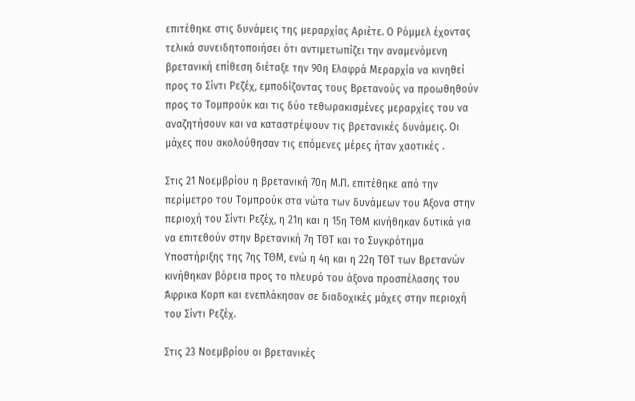επιτέθηκε στις δυνάμεις της μεραρχίας Αριέτε. Ο Ρόμμελ έχοντας τελικά συνειδητοποιήσει ότι αντιμετωπίζει την αναμενόμενη βρετανική επίθεση διέταξε την 90η Ελαφρά Μεραρχία να κινηθεί προς το Σίντι Ρεζέχ, εμποδίζοντας τους Βρετανούς να προωθηθούν προς το Τομπρούκ και τις δύο τεθωρακισμένες μεραρχίες του να αναζητήσουν και να καταστρέψουν τις βρετανικές δυνάμεις. Οι μάχες που ακολούθησαν τις επόμενες μέρες ήταν χαοτικές .

Στις 21 Νοεμβρίου η βρετανική 70η Μ.Π. επιτέθηκε από την περίμετρο του Τομπρούκ στα νώτα των δυνάμεων του Άξονα στην περιοχή του Σίντι Ρεζέχ, η 21η και η 15η ΤΘΜ κινήθηκαν δυτικά για να επιτεθούν στην Βρετανική 7η ΤΘΤ και το Συγκρότημα Υποστήριξης της 7ης ΤΘΜ, ενώ η 4η και η 22η ΤΘΤ των Βρετανών κινήθηκαν βόρεια προς το πλευρό του άξονα προσπέλασης του Άφρικα Κορπ και ενεπλάκησαν σε διαδοχικές μάχες στην περιοχή του Σίντι Ρεζέχ.

Στις 23 Νοεμβρίου οι βρετανικές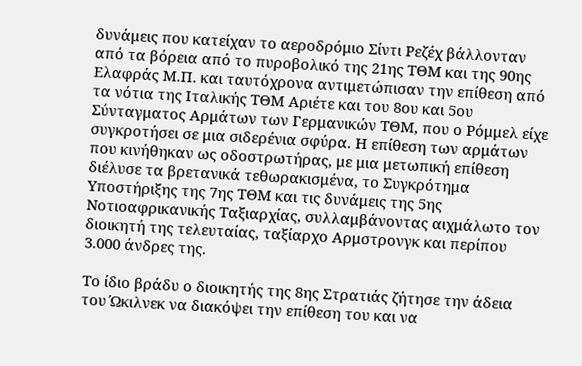δυνάμεις που κατείχαν το αεροδρόμιο Σίντι Ρεζέχ βάλλονταν από τα βόρεια από το πυροβολικό της 21ης ΤΘΜ και της 90ης Ελαφράς Μ.Π. και ταυτόχρονα αντιμετώπισαν την επίθεση από τα νότια της Ιταλικής ΤΘΜ Αριέτε και του 8ου και 5ου Σύνταγματος Αρμάτων των Γερμανικών ΤΘΜ, που ο Ρόμμελ είχε συγκροτήσει σε μια σιδερένια σφύρα. Η επίθεση των αρμάτων που κινήθηκαν ως οδοστρωτήρας, με μια μετωπική επίθεση διέλυσε τα βρετανικά τεθωρακισμένα, το Συγκρότημα Υποστήριξης της 7ης ΤΘΜ και τις δυνάμεις της 5ης Νοτιοαφρικανικής Ταξιαρχίας, συλλαμβάνοντας αιχμάλωτο τον διοικητή της τελευταίας, ταξίαρχο Αρμστρονγκ και περίπου 3.000 άνδρες της.

Το ίδιο βράδυ ο διοικητής της 8ης Στρατιάς ζήτησε την άδεια του Ώκιλνεκ να διακόψει την επίθεση του και να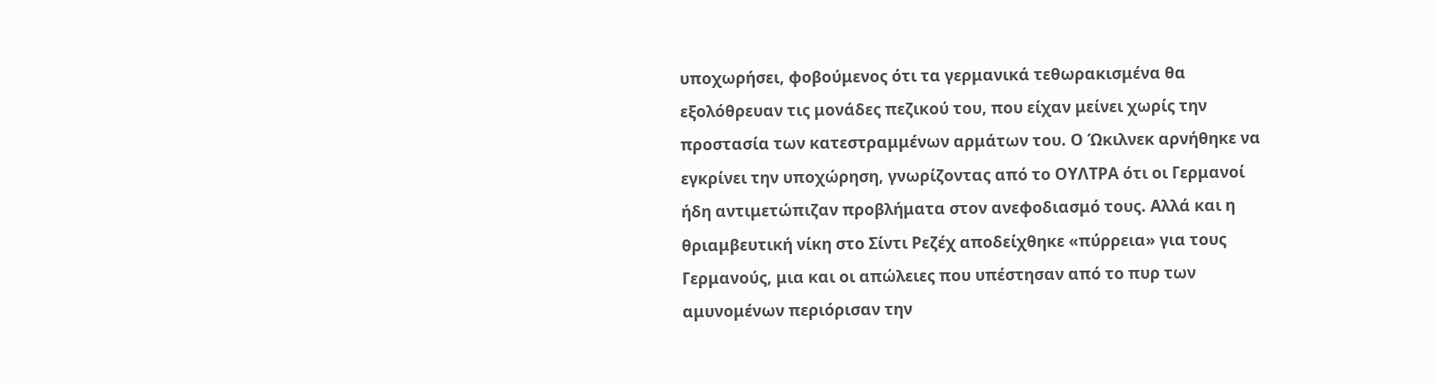υποχωρήσει, φοβούμενος ότι τα γερμανικά τεθωρακισμένα θα εξολόθρευαν τις μονάδες πεζικού του, που είχαν μείνει χωρίς την προστασία των κατεστραμμένων αρμάτων του. Ο Ώκιλνεκ αρνήθηκε να εγκρίνει την υποχώρηση, γνωρίζοντας από το ΟΥΛΤΡΑ ότι οι Γερμανοί ήδη αντιμετώπιζαν προβλήματα στον ανεφοδιασμό τους. Αλλά και η θριαμβευτική νίκη στο Σίντι Ρεζέχ αποδείχθηκε «πύρρεια» για τους Γερμανούς, μια και οι απώλειες που υπέστησαν από το πυρ των αμυνομένων περιόρισαν την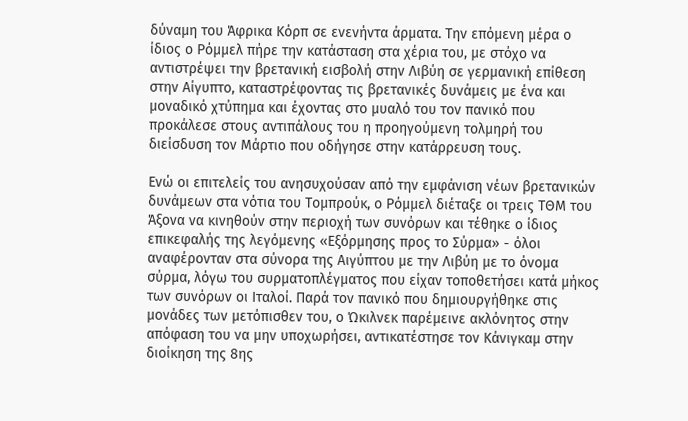δύναμη του Άφρικα Κόρπ σε ενενήντα άρματα. Την επόμενη μέρα ο ίδιος ο Ρόμμελ πήρε την κατάσταση στα χέρια του, με στόχο να αντιστρέψει την βρετανική εισβολή στην Λιβύη σε γερμανική επίθεση στην Αίγυπτο, καταστρέφοντας τις βρετανικές δυνάμεις με ένα και μοναδικό χτύπημα και έχοντας στο μυαλό του τον πανικό που προκάλεσε στους αντιπάλους του η προηγούμενη τολμηρή του διείσδυση τον Μάρτιο που οδήγησε στην κατάρρευση τους.

Ενώ οι επιτελείς του ανησυχούσαν από την εμφάνιση νέων βρετανικών δυνάμεων στα νότια του Τομπρούκ, ο Ρόμμελ διέταξε οι τρεις ΤΘΜ του Άξονα να κινηθούν στην περιοχή των συνόρων και τέθηκε ο ίδιος επικεφαλής της λεγόμενης «Εξόρμησης προς το Σύρμα» - όλοι αναφέρονταν στα σύνορα της Αιγύπτου με την Λιβύη με το όνομα σύρμα, λόγω του συρματοπλέγματος που είχαν τοποθετήσει κατά μήκος των συνόρων οι Ιταλοί. Παρά τον πανικό που δημιουργήθηκε στις μονάδες των μετόπισθεν του, ο Ώκιλνεκ παρέμεινε ακλόνητος στην απόφαση του να μην υποχωρήσει, αντικατέστησε τον Κάνιγκαμ στην διοίκηση της 8ης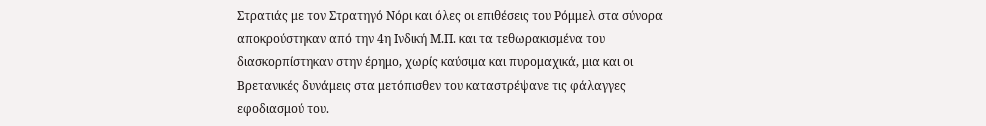Στρατιάς με τον Στρατηγό Νόρι και όλες οι επιθέσεις του Ρόμμελ στα σύνορα αποκρούστηκαν από την 4η Ινδική Μ.Π. και τα τεθωρακισμένα του διασκορπίστηκαν στην έρημο, χωρίς καύσιμα και πυρομαχικά, μια και οι Βρετανικές δυνάμεις στα μετόπισθεν του καταστρέψανε τις φάλαγγες εφοδιασμού του.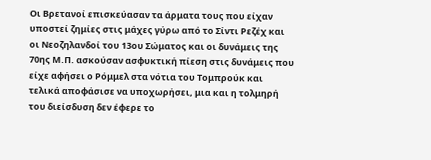Οι Βρετανοί επισκεύασαν τα άρματα τους που είχαν υποστεί ζημίες στις μάχες γύρω από το Σίντι Ρεζέχ και οι Νεοζηλανδοί του 13ου Σώματος και οι δυνάμεις της 70ης Μ.Π. ασκούσαν ασφυκτική πίεση στις δυνάμεις που είχε αφήσει ο Ρόμμελ στα νότια του Τομπρούκ και τελικά αποφάσισε να υποχωρήσει, μια και η τολμηρή του διείσδυση δεν έφερε το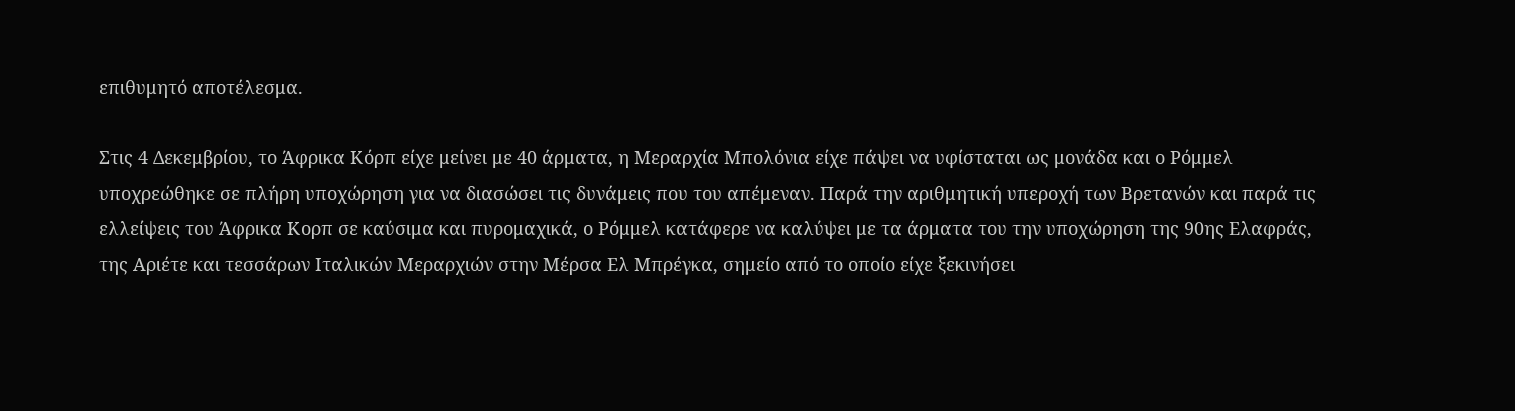επιθυμητό αποτέλεσμα.

Στις 4 Δεκεμβρίου, το Άφρικα Κόρπ είχε μείνει με 40 άρματα, η Μεραρχία Μπολόνια είχε πάψει να υφίσταται ως μονάδα και ο Ρόμμελ υποχρεώθηκε σε πλήρη υποχώρηση για να διασώσει τις δυνάμεις που του απέμεναν. Παρά την αριθμητική υπεροχή των Βρετανών και παρά τις ελλείψεις του Άφρικα Κορπ σε καύσιμα και πυρομαχικά, ο Ρόμμελ κατάφερε να καλύψει με τα άρματα του την υποχώρηση της 90ης Ελαφράς, της Αριέτε και τεσσάρων Ιταλικών Μεραρχιών στην Μέρσα Ελ Μπρέγκα, σημείο από το οποίο είχε ξεκινήσει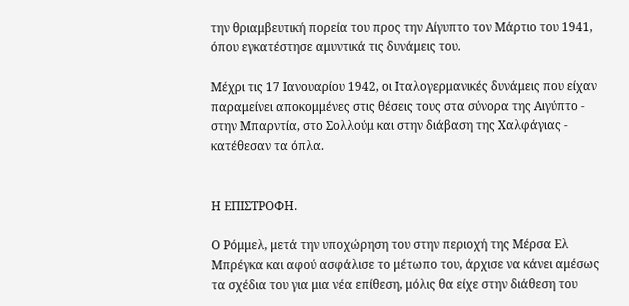την θριαμβευτική πορεία του προς την Αίγυπτο τον Μάρτιο του 1941, όπου εγκατέστησε αμυντικά τις δυνάμεις του.

Μέχρι τις 17 Ιανουαρίου 1942, οι Ιταλογερμανικές δυνάμεις που είχαν παραμείνει αποκομμένες στις θέσεις τους στα σύνορα της Αιγύπτο - στην Μπαρντία, στο Σολλούμ και στην διάβαση της Χαλφάγιας - κατέθεσαν τα όπλα.


Η ΕΠΙΣΤΡΟΦΗ.

Ο Ρόμμελ, μετά την υποχώρηση του στην περιοχή της Μέρσα Ελ Μπρέγκα και αφού ασφάλισε το μέτωπο του, άρχισε να κάνει αμέσως τα σχέδια του για μια νέα επίθεση, μόλις θα είχε στην διάθεση του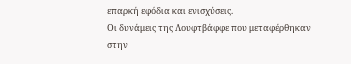επαρκή εφόδια και ενισχύσεις.
Οι δυνάμεις της Λουφτβάφφε που μεταφέρθηκαν στην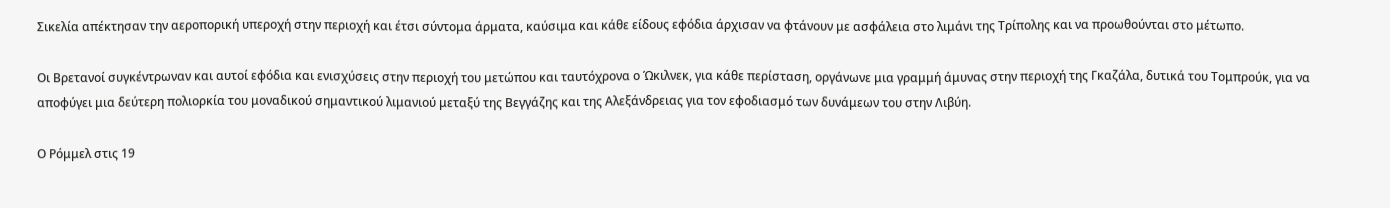Σικελία απέκτησαν την αεροπορική υπεροχή στην περιοχή και έτσι σύντομα άρματα, καύσιμα και κάθε είδους εφόδια άρχισαν να φτάνουν με ασφάλεια στο λιμάνι της Τρίπολης και να προωθούνται στο μέτωπο.

Οι Βρετανοί συγκέντρωναν και αυτοί εφόδια και ενισχύσεις στην περιοχή του μετώπου και ταυτόχρονα ο Ώκιλνεκ, για κάθε περίσταση, οργάνωνε μια γραμμή άμυνας στην περιοχή της Γκαζάλα, δυτικά του Τομπρούκ, για να αποφύγει μια δεύτερη πολιορκία του μοναδικού σημαντικού λιμανιού μεταξύ της Βεγγάζης και της Αλεξάνδρειας για τον εφοδιασμό των δυνάμεων του στην Λιβύη.

Ο Ρόμμελ στις 19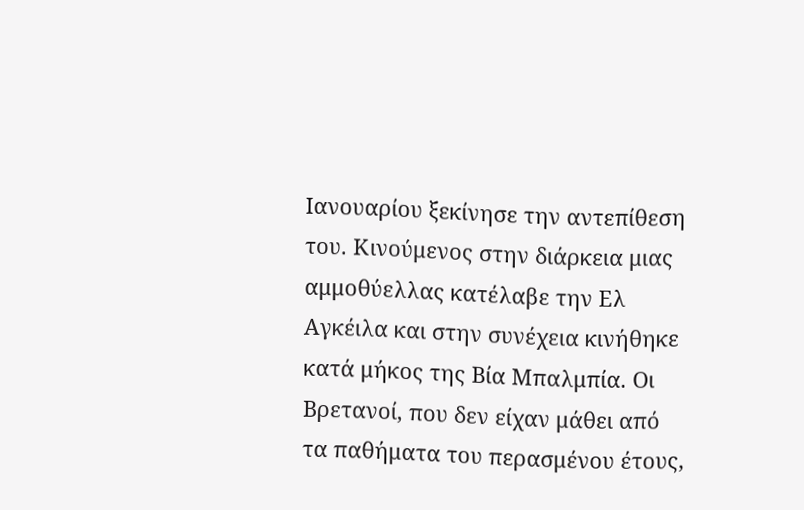Ιανουαρίου ξεκίνησε την αντεπίθεση του. Κινούμενος στην διάρκεια μιας αμμοθύελλας κατέλαβε την Ελ Αγκέιλα και στην συνέχεια κινήθηκε κατά μήκος της Βία Μπαλμπία. Οι Βρετανοί, που δεν είχαν μάθει από τα παθήματα του περασμένου έτους,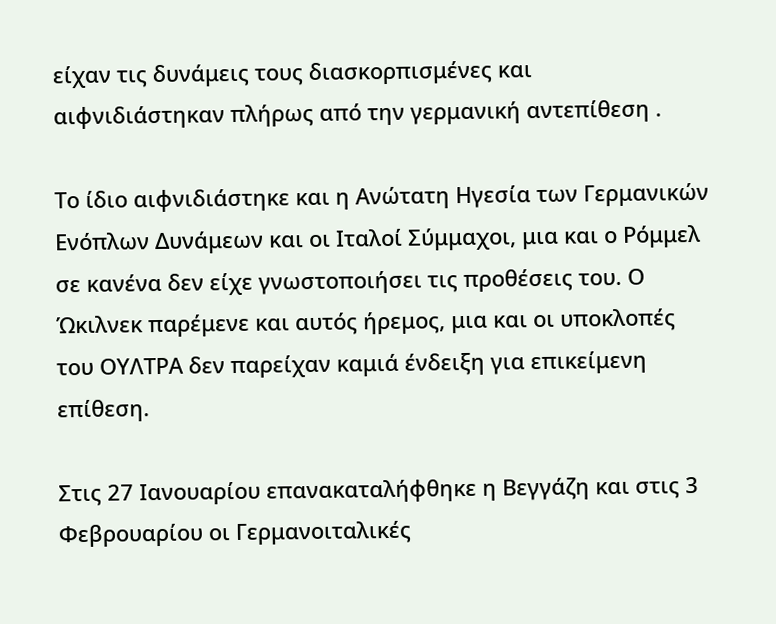είχαν τις δυνάμεις τους διασκορπισμένες και αιφνιδιάστηκαν πλήρως από την γερμανική αντεπίθεση .

Το ίδιο αιφνιδιάστηκε και η Ανώτατη Ηγεσία των Γερμανικών Ενόπλων Δυνάμεων και οι Ιταλοί Σύμμαχοι, μια και ο Ρόμμελ σε κανένα δεν είχε γνωστοποιήσει τις προθέσεις του. Ο Ώκιλνεκ παρέμενε και αυτός ήρεμος, μια και οι υποκλοπές του ΟΥΛΤΡΑ δεν παρείχαν καμιά ένδειξη για επικείμενη επίθεση.

Στις 27 Ιανουαρίου επανακαταλήφθηκε η Βεγγάζη και στις 3 Φεβρουαρίου οι Γερμανοιταλικές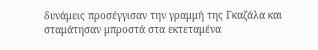δυνάμεις προσέγγισαν την γραμμή της Γκαζάλα και σταμάτησαν μπροστά στα εκτεταμένα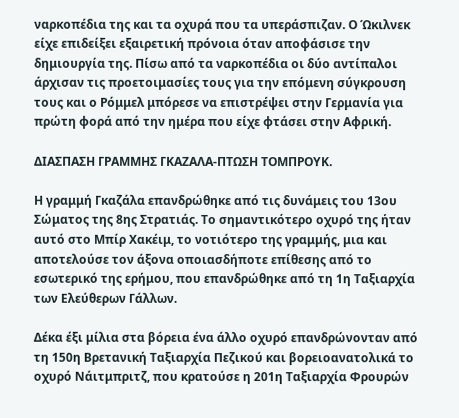ναρκοπέδια της και τα οχυρά που τα υπεράσπιζαν. Ο Ώκιλνεκ είχε επιδείξει εξαιρετική πρόνοια όταν αποφάσισε την δημιουργία της. Πίσω από τα ναρκοπέδια οι δύο αντίπαλοι άρχισαν τις προετοιμασίες τους για την επόμενη σύγκρουση τους και ο Ρόμμελ μπόρεσε να επιστρέψει στην Γερμανία για πρώτη φορά από την ημέρα που είχε φτάσει στην Αφρική.

ΔΙΑΣΠΑΣΗ ΓΡΑΜΜΗΣ ΓΚΑΖΑΛΑ-ΠΤΩΣΗ ΤΟΜΠΡΟΥΚ.

Η γραμμή Γκαζάλα επανδρώθηκε από τις δυνάμεις του 13ου Σώματος της 8ης Στρατιάς. Το σημαντικότερο οχυρό της ήταν αυτό στο Μπίρ Χακέιμ, το νοτιότερο της γραμμής, μια και αποτελούσε τον άξονα οποιασδήποτε επίθεσης από το εσωτερικό της ερήμου, που επανδρώθηκε από τη 1η Ταξιαρχία των Ελεύθερων Γάλλων.

Δέκα έξι μίλια στα βόρεια ένα άλλο οχυρό επανδρώνονταν από τη 150η Βρετανική Ταξιαρχία Πεζικού και βορειοανατολικά το οχυρό Νάιτμπριτζ, που κρατούσε η 201η Ταξιαρχία Φρουρών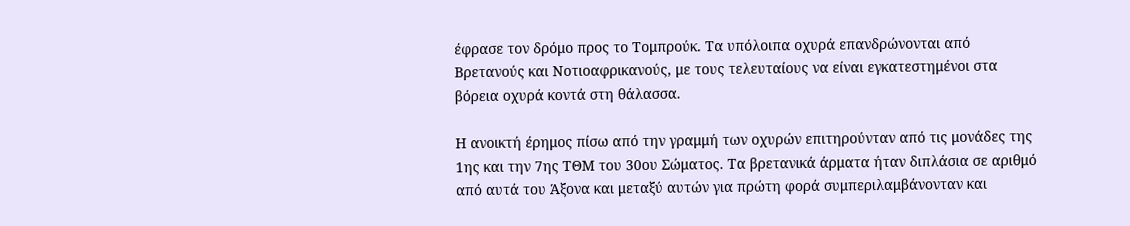έφρασε τον δρόμο προς το Τομπρούκ. Τα υπόλοιπα οχυρά επανδρώνονται από Βρετανούς και Νοτιοαφρικανούς, με τους τελευταίους να είναι εγκατεστημένοι στα βόρεια οχυρά κοντά στη θάλασσα.

Η ανοικτή έρημος πίσω από την γραμμή των οχυρών επιτηρούνταν από τις μονάδες της 1ης και την 7ης ΤΘΜ του 30ου Σώματος. Τα βρετανικά άρματα ήταν διπλάσια σε αριθμό από αυτά του Άξονα και μεταξύ αυτών για πρώτη φορά συμπεριλαμβάνονταν και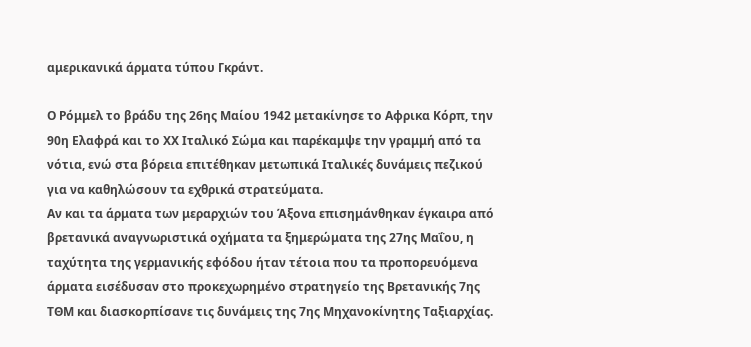αμερικανικά άρματα τύπου Γκράντ.

Ο Ρόμμελ το βράδυ της 26ης Μαίου 1942 μετακίνησε το Αφρικα Κόρπ, την 90η Ελαφρά και το ΧΧ Ιταλικό Σώμα και παρέκαμψε την γραμμή από τα νότια, ενώ στα βόρεια επιτέθηκαν μετωπικά Ιταλικές δυνάμεις πεζικού για να καθηλώσουν τα εχθρικά στρατεύματα.
Αν και τα άρματα των μεραρχιών του Άξονα επισημάνθηκαν έγκαιρα από βρετανικά αναγνωριστικά οχήματα τα ξημερώματα της 27ης Μαΐου, η ταχύτητα της γερμανικής εφόδου ήταν τέτοια που τα προπορευόμενα άρματα εισέδυσαν στο προκεχωρημένο στρατηγείο της Βρετανικής 7ης ΤΘΜ και διασκορπίσανε τις δυνάμεις της 7ης Μηχανοκίνητης Ταξιαρχίας.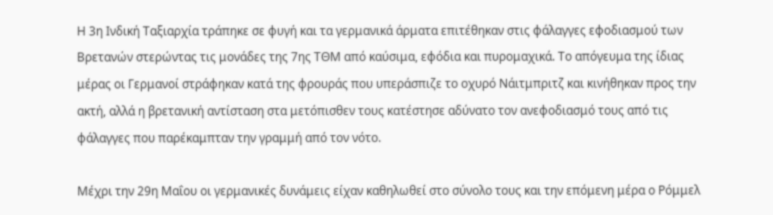Η 3η Ινδική Ταξιαρχία τράπηκε σε φυγή και τα γερμανικά άρματα επιτέθηκαν στις φάλαγγες εφοδιασμού των Βρετανών στερώντας τις μονάδες της 7ης ΤΘΜ από καύσιμα, εφόδια και πυρομαχικά. Το απόγευμα της ίδιας μέρας οι Γερμανοί στράφηκαν κατά της φρουράς που υπεράσπιζε το οχυρό Νάιτμπριτζ και κινήθηκαν προς την ακτή, αλλά η βρετανική αντίσταση στα μετόπισθεν τους κατέστησε αδύνατο τον ανεφοδιασμό τους από τις φάλαγγες που παρέκαμπταν την γραμμή από τον νότο.

Μέχρι την 29η Μαΐου οι γερμανικές δυνάμεις είχαν καθηλωθεί στο σύνολο τους και την επόμενη μέρα ο Ρόμμελ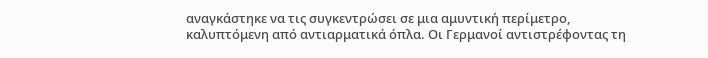αναγκάστηκε να τις συγκεντρώσει σε μια αμυντική περίμετρο, καλυπτόμενη από αντιαρματικά όπλα. Οι Γερμανοί αντιστρέφοντας τη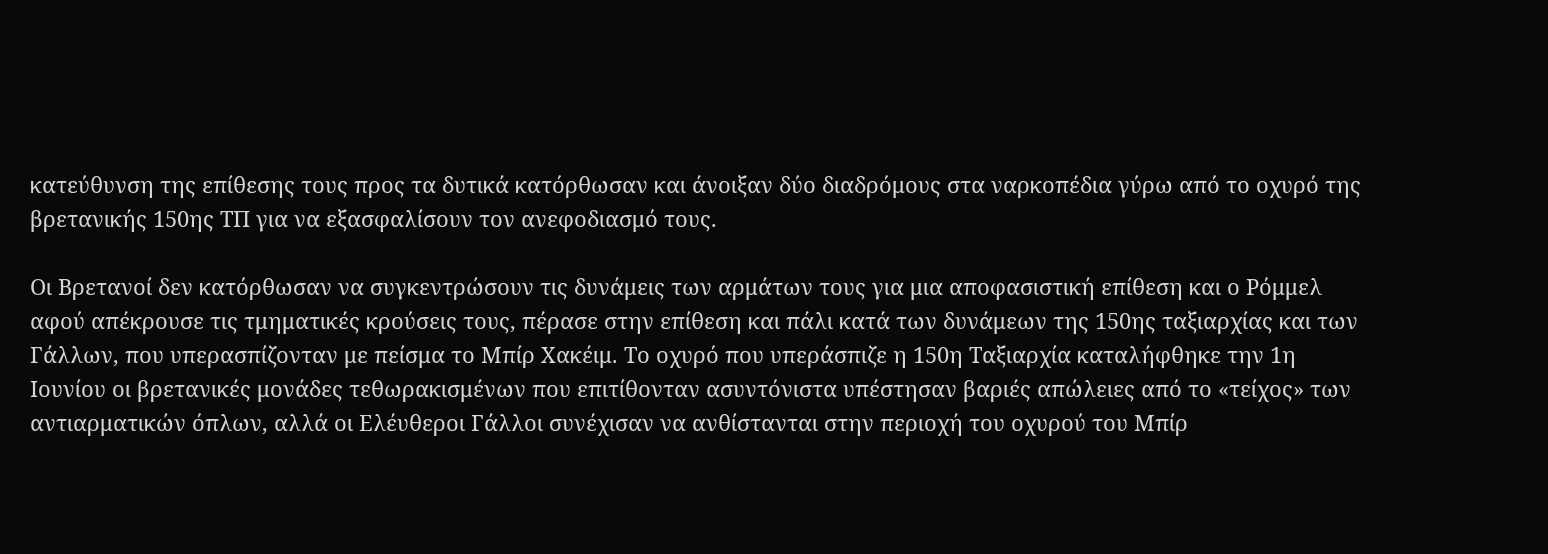κατεύθυνση της επίθεσης τους προς τα δυτικά κατόρθωσαν και άνοιξαν δύο διαδρόμους στα ναρκοπέδια γύρω από το οχυρό της βρετανικής 150ης ΤΠ για να εξασφαλίσουν τον ανεφοδιασμό τους.

Οι Βρετανοί δεν κατόρθωσαν να συγκεντρώσουν τις δυνάμεις των αρμάτων τους για μια αποφασιστική επίθεση και ο Ρόμμελ αφού απέκρουσε τις τμηματικές κρούσεις τους, πέρασε στην επίθεση και πάλι κατά των δυνάμεων της 150ης ταξιαρχίας και των Γάλλων, που υπερασπίζονταν με πείσμα το Μπίρ Χακέιμ. Το οχυρό που υπεράσπιζε η 150η Ταξιαρχία καταλήφθηκε την 1η Ιουνίου οι βρετανικές μονάδες τεθωρακισμένων που επιτίθονταν ασυντόνιστα υπέστησαν βαριές απώλειες από το «τείχος» των αντιαρματικών όπλων, αλλά οι Ελέυθεροι Γάλλοι συνέχισαν να ανθίστανται στην περιοχή του οχυρού του Μπίρ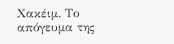Χακέιμ. Το απόγευμα της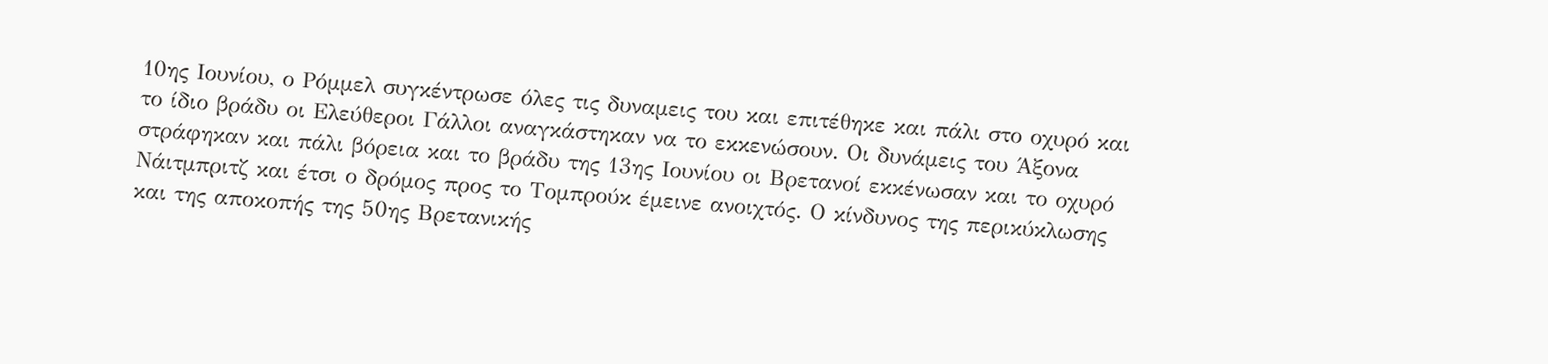10ης Ιουνίου, ο Ρόμμελ συγκέντρωσε όλες τις δυναμεις του και επιτέθηκε και πάλι στο οχυρό και το ίδιο βράδυ οι Ελεύθεροι Γάλλοι αναγκάστηκαν να το εκκενώσουν. Οι δυνάμεις του Άξονα στράφηκαν και πάλι βόρεια και το βράδυ της 13ης Ιουνίου οι Βρετανοί εκκένωσαν και το οχυρό Νάιτμπριτζ και έτσι ο δρόμος προς το Τομπρούκ έμεινε ανοιχτός. Ο κίνδυνος της περικύκλωσης και της αποκοπής της 50ης Βρετανικής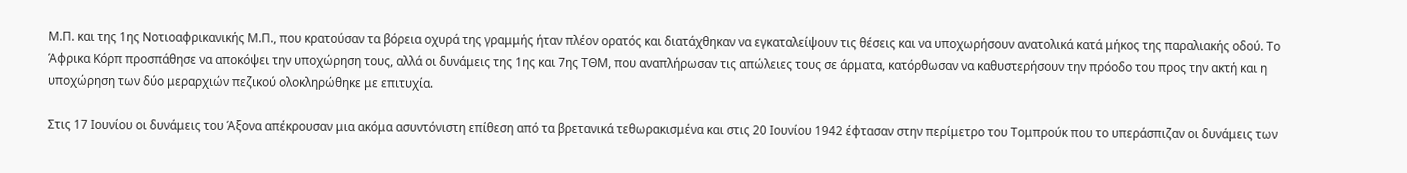Μ.Π. και της 1ης Νοτιοαφρικανικής Μ.Π., που κρατούσαν τα βόρεια οχυρά της γραμμής ήταν πλέον ορατός και διατάχθηκαν να εγκαταλείψουν τις θέσεις και να υποχωρήσουν ανατολικά κατά μήκος της παραλιακής οδού. Το Άφρικα Κόρπ προσπάθησε να αποκόψει την υποχώρηση τους, αλλά οι δυνάμεις της 1ης και 7ης ΤΘΜ, που αναπλήρωσαν τις απώλειες τους σε άρματα, κατόρθωσαν να καθυστερήσουν την πρόοδο του προς την ακτή και η υποχώρηση των δύο μεραρχιών πεζικού ολοκληρώθηκε με επιτυχία.

Στις 17 Ιουνίου οι δυνάμεις του Άξονα απέκρουσαν μια ακόμα ασυντόνιστη επίθεση από τα βρετανικά τεθωρακισμένα και στις 20 Ιουνίου 1942 έφτασαν στην περίμετρο του Τομπρούκ που το υπεράσπιζαν οι δυνάμεις των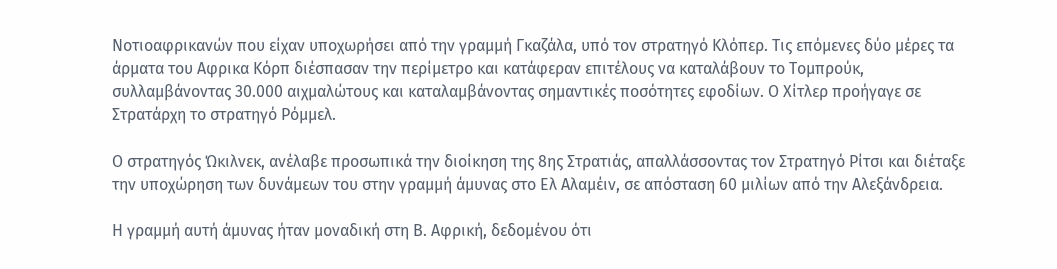Νοτιοαφρικανών που είχαν υποχωρήσει από την γραμμή Γκαζάλα, υπό τον στρατηγό Κλόπερ. Τις επόμενες δύο μέρες τα άρματα του Αφρικα Κόρπ διέσπασαν την περίμετρο και κατάφεραν επιτέλους να καταλάβουν το Τομπρούκ, συλλαμβάνοντας 30.000 αιχμαλώτους και καταλαμβάνοντας σημαντικές ποσότητες εφοδίων. Ο Χίτλερ προήγαγε σε Στρατάρχη το στρατηγό Ρόμμελ.

Ο στρατηγός Ώκιλνεκ, ανέλαβε προσωπικά την διοίκηση της 8ης Στρατιάς, απαλλάσσοντας τον Στρατηγό Ρίτσι και διέταξε την υποχώρηση των δυνάμεων του στην γραμμή άμυνας στο Ελ Αλαμέιν, σε απόσταση 60 μιλίων από την Αλεξάνδρεια.

Η γραμμή αυτή άμυνας ήταν μοναδική στη Β. Αφρική, δεδομένου ότι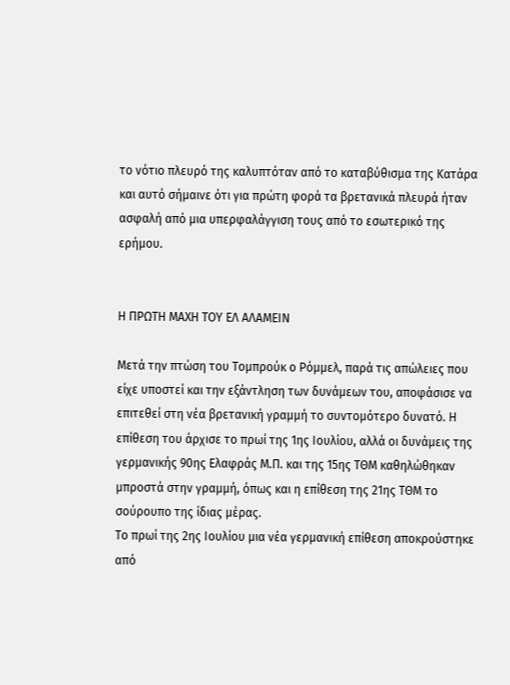το νότιο πλευρό της καλυπτόταν από το καταβύθισμα της Κατάρα και αυτό σήμαινε ότι για πρώτη φορά τα βρετανικά πλευρά ήταν ασφαλή από μια υπερφαλάγγιση τους από το εσωτερικό της ερήμου.


Η ΠΡΩΤΗ ΜΑΧΗ ΤΟΥ ΕΛ ΑΛΑΜΕΙΝ

Μετά την πτώση του Τομπρούκ ο Ρόμμελ, παρά τις απώλειες που είχε υποστεί και την εξάντληση των δυνάμεων του, αποφάσισε να επιτεθεί στη νέα βρετανική γραμμή το συντομότερο δυνατό. Η επίθεση του άρχισε το πρωί της 1ης Ιουλίου, αλλά οι δυνάμεις της γερμανικής 90ης Ελαφράς Μ.Π. και της 15ης ΤΘΜ καθηλώθηκαν μπροστά στην γραμμή, όπως και η επίθεση της 21ης ΤΘΜ το σούρουπο της ίδιας μέρας.
Το πρωί της 2ης Ιουλίου μια νέα γερμανική επίθεση αποκρούστηκε από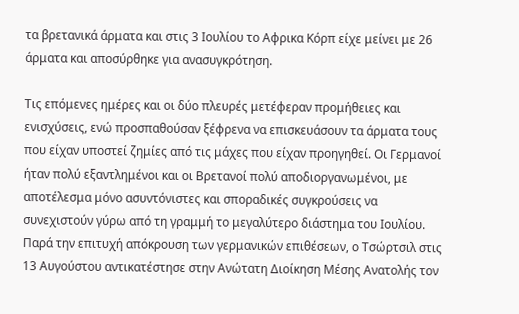τα βρετανικά άρματα και στις 3 Ιουλίου το Αφρικα Κόρπ είχε μείνει με 26 άρματα και αποσύρθηκε για ανασυγκρότηση.

Τις επόμενες ημέρες και οι δύο πλευρές μετέφεραν προμήθειες και ενισχύσεις, ενώ προσπαθούσαν ξέφρενα να επισκευάσουν τα άρματα τους που είχαν υποστεί ζημίες από τις μάχες που είχαν προηγηθεί. Οι Γερμανοί ήταν πολύ εξαντλημένοι και οι Βρετανοί πολύ αποδιοργανωμένοι, με αποτέλεσμα μόνο ασυντόνιστες και σποραδικές συγκρούσεις να συνεχιστούν γύρω από τη γραμμή το μεγαλύτερο διάστημα του Ιουλίου. Παρά την επιτυχή απόκρουση των γερμανικών επιθέσεων, ο Τσώρτσιλ στις 13 Αυγούστου αντικατέστησε στην Ανώτατη Διοίκηση Μέσης Ανατολής τον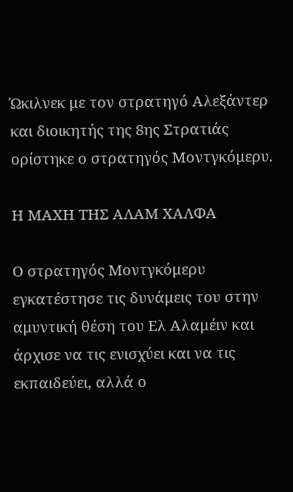Ώκιλνεκ με τον στρατηγό Αλεξάντερ και διοικητής της 8ης Στρατιάς ορίστηκε ο στρατηγός Μοντγκόμερυ.

Η ΜΑΧΗ ΤΗΣ ΑΛΑΜ ΧΑΛΦΑ

Ο στρατηγός Μοντγκόμερυ εγκατέστησε τις δυνάμεις του στην αμυντική θέση του Ελ Αλαμέιν και άρχισε να τις ενισχύει και να τις εκπαιδεύει, αλλά ο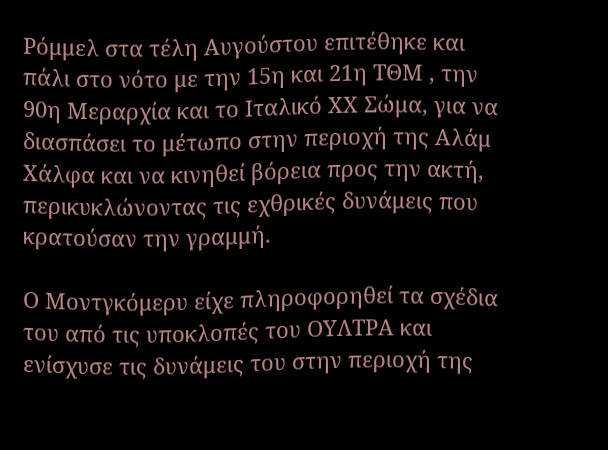Ρόμμελ στα τέλη Αυγούστου επιτέθηκε και πάλι στο νότο με την 15η και 21η ΤΘΜ , την 90η Μεραρχία και το Ιταλικό ΧΧ Σώμα, για να διασπάσει το μέτωπο στην περιοχή της Αλάμ Χάλφα και να κινηθεί βόρεια προς την ακτή, περικυκλώνοντας τις εχθρικές δυνάμεις που κρατούσαν την γραμμή.

Ο Μοντγκόμερυ είχε πληροφορηθεί τα σχέδια του από τις υποκλοπές του ΟΥΛΤΡΑ και ενίσχυσε τις δυνάμεις του στην περιοχή της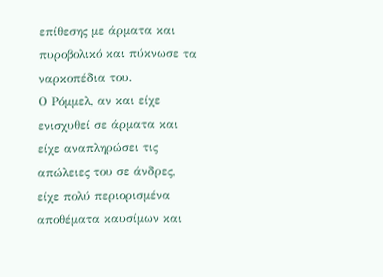επίθεσης με άρματα και πυροβολικό και πύκνωσε τα ναρκοπέδια του.
Ο Ρόμμελ, αν και είχε ενισχυθεί σε άρματα και είχε αναπληρώσει τις απώλειες του σε άνδρες, είχε πολύ περιορισμένα αποθέματα καυσίμων και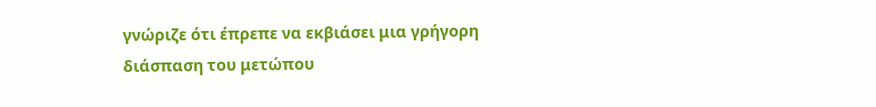γνώριζε ότι έπρεπε να εκβιάσει μια γρήγορη διάσπαση του μετώπου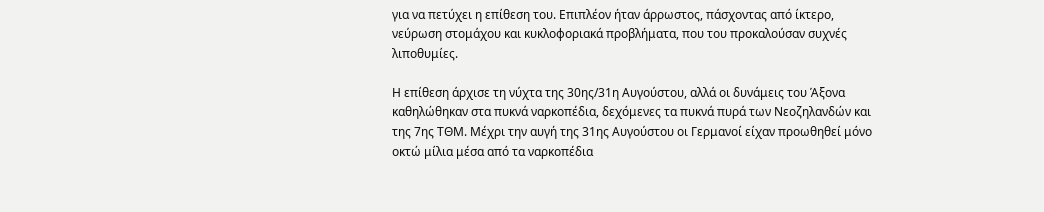για να πετύχει η επίθεση του. Επιπλέον ήταν άρρωστος, πάσχοντας από ίκτερο, νεύρωση στομάχου και κυκλοφοριακά προβλήματα, που του προκαλούσαν συχνές λιποθυμίες.

Η επίθεση άρχισε τη νύχτα της 30ης/31η Αυγούστου, αλλά οι δυνάμεις του Άξονα καθηλώθηκαν στα πυκνά ναρκοπέδια, δεχόμενες τα πυκνά πυρά των Νεοζηλανδών και της 7ης ΤΘΜ. Μέχρι την αυγή της 31ης Αυγούστου οι Γερμανοί είχαν προωθηθεί μόνο οκτώ μίλια μέσα από τα ναρκοπέδια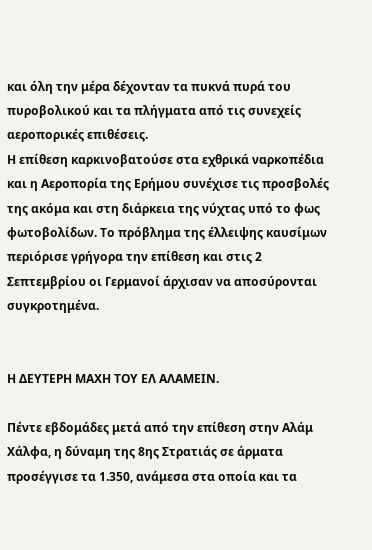και όλη την μέρα δέχονταν τα πυκνά πυρά του πυροβολικού και τα πλήγματα από τις συνεχείς αεροπορικές επιθέσεις.
Η επίθεση καρκινοβατούσε στα εχθρικά ναρκοπέδια και η Αεροπορία της Ερήμου συνέχισε τις προσβολές της ακόμα και στη διάρκεια της νύχτας υπό το φως φωτοβολίδων. Το πρόβλημα της έλλειψης καυσίμων περιόρισε γρήγορα την επίθεση και στις 2 Σεπτεμβρίου οι Γερμανοί άρχισαν να αποσύρονται συγκροτημένα.


Η ΔΕΥΤΕΡΗ ΜΑΧΗ ΤΟΥ ΕΛ ΑΛΑΜΕΙΝ.

Πέντε εβδομάδες μετά από την επίθεση στην Αλάμ Χάλφα, η δύναμη της 8ης Στρατιάς σε άρματα προσέγγισε τα 1.350, ανάμεσα στα οποία και τα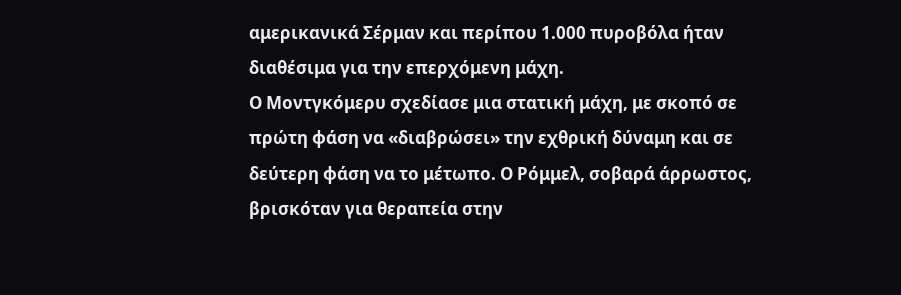αμερικανικά Σέρμαν και περίπου 1.000 πυροβόλα ήταν διαθέσιμα για την επερχόμενη μάχη.
Ο Μοντγκόμερυ σχεδίασε μια στατική μάχη, με σκοπό σε πρώτη φάση να «διαβρώσει» την εχθρική δύναμη και σε δεύτερη φάση να το μέτωπο. Ο Ρόμμελ, σοβαρά άρρωστος, βρισκόταν για θεραπεία στην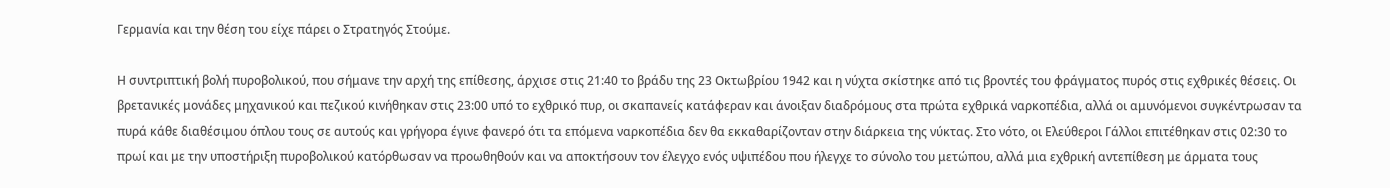Γερμανία και την θέση του είχε πάρει ο Στρατηγός Στούμε.

Η συντριπτική βολή πυροβολικού, που σήμανε την αρχή της επίθεσης, άρχισε στις 21:40 το βράδυ της 23 Οκτωβρίου 1942 και η νύχτα σκίστηκε από τις βροντές του φράγματος πυρός στις εχθρικές θέσεις. Οι βρετανικές μονάδες μηχανικού και πεζικού κινήθηκαν στις 23:00 υπό το εχθρικό πυρ, οι σκαπανείς κατάφεραν και άνοιξαν διαδρόμους στα πρώτα εχθρικά ναρκοπέδια, αλλά οι αμυνόμενοι συγκέντρωσαν τα πυρά κάθε διαθέσιμου όπλου τους σε αυτούς και γρήγορα έγινε φανερό ότι τα επόμενα ναρκοπέδια δεν θα εκκαθαρίζονταν στην διάρκεια της νύκτας. Στο νότο, οι Ελεύθεροι Γάλλοι επιτέθηκαν στις 02:30 το πρωί και με την υποστήριξη πυροβολικού κατόρθωσαν να προωθηθούν και να αποκτήσουν τον έλεγχο ενός υψιπέδου που ήλεγχε το σύνολο του μετώπου, αλλά μια εχθρική αντεπίθεση με άρματα τους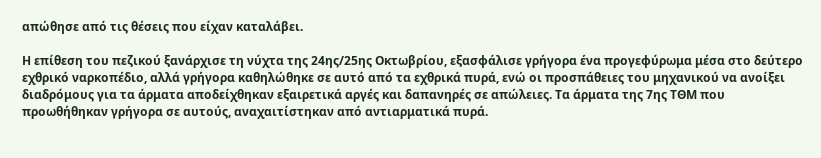απώθησε από τις θέσεις που είχαν καταλάβει.

Η επίθεση του πεζικού ξανάρχισε τη νύχτα της 24ης/25ης Οκτωβρίου, εξασφάλισε γρήγορα ένα προγεφύρωμα μέσα στο δεύτερο εχθρικό ναρκοπέδιο, αλλά γρήγορα καθηλώθηκε σε αυτό από τα εχθρικά πυρά, ενώ οι προσπάθειες του μηχανικού να ανοίξει διαδρόμους για τα άρματα αποδείχθηκαν εξαιρετικά αργές και δαπανηρές σε απώλειες. Τα άρματα της 7ης ΤΘΜ που προωθήθηκαν γρήγορα σε αυτούς, αναχαιτίστηκαν από αντιαρματικά πυρά.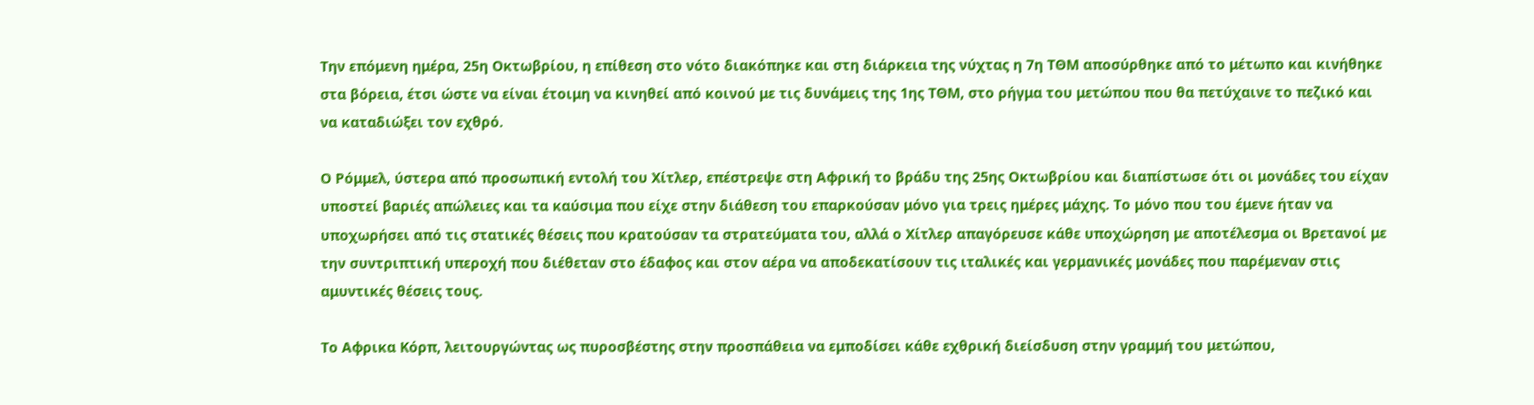Την επόμενη ημέρα, 25η Οκτωβρίου, η επίθεση στο νότο διακόπηκε και στη διάρκεια της νύχτας η 7η ΤΘΜ αποσύρθηκε από το μέτωπο και κινήθηκε στα βόρεια, έτσι ώστε να είναι έτοιμη να κινηθεί από κοινού με τις δυνάμεις της 1ης ΤΘΜ, στο ρήγμα του μετώπου που θα πετύχαινε το πεζικό και να καταδιώξει τον εχθρό.

Ο Ρόμμελ, ύστερα από προσωπική εντολή του Χίτλερ, επέστρεψε στη Αφρική το βράδυ της 25ης Οκτωβρίου και διαπίστωσε ότι οι μονάδες του είχαν υποστεί βαριές απώλειες και τα καύσιμα που είχε στην διάθεση του επαρκούσαν μόνο για τρεις ημέρες μάχης. Το μόνο που του έμενε ήταν να υποχωρήσει από τις στατικές θέσεις που κρατούσαν τα στρατεύματα του, αλλά ο Χίτλερ απαγόρευσε κάθε υποχώρηση με αποτέλεσμα οι Βρετανοί με την συντριπτική υπεροχή που διέθεταν στο έδαφος και στον αέρα να αποδεκατίσουν τις ιταλικές και γερμανικές μονάδες που παρέμεναν στις αμυντικές θέσεις τους.

Το Αφρικα Κόρπ, λειτουργώντας ως πυροσβέστης στην προσπάθεια να εμποδίσει κάθε εχθρική διείσδυση στην γραμμή του μετώπου,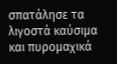σπατάλησε τα λιγοστά καύσιμα και πυρομαχικά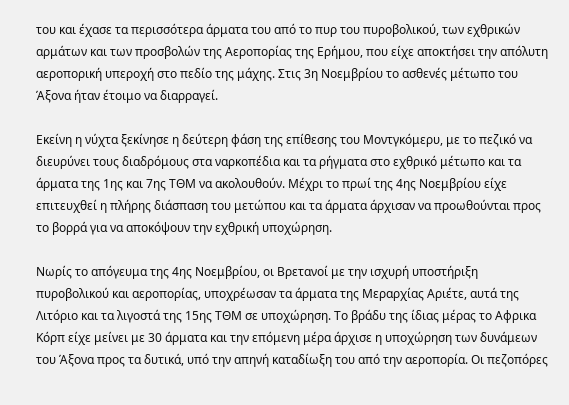του και έχασε τα περισσότερα άρματα του από το πυρ του πυροβολικού, των εχθρικών αρμάτων και των προσβολών της Αεροπορίας της Ερήμου, που είχε αποκτήσει την απόλυτη αεροπορική υπεροχή στο πεδίο της μάχης. Στις 3η Νοεμβρίου το ασθενές μέτωπο του Άξονα ήταν έτοιμο να διαρραγεί.

Εκείνη η νύχτα ξεκίνησε η δεύτερη φάση της επίθεσης του Μοντγκόμερυ, με το πεζικό να διευρύνει τους διαδρόμους στα ναρκοπέδια και τα ρήγματα στο εχθρικό μέτωπο και τα άρματα της 1ης και 7ης ΤΘΜ να ακολουθούν. Μέχρι το πρωί της 4ης Νοεμβρίου είχε επιτευχθεί η πλήρης διάσπαση του μετώπου και τα άρματα άρχισαν να προωθούνται προς το βορρά για να αποκόψουν την εχθρική υποχώρηση.

Νωρίς το απόγευμα της 4ης Νοεμβρίου, οι Βρετανοί με την ισχυρή υποστήριξη πυροβολικού και αεροπορίας, υποχρέωσαν τα άρματα της Μεραρχίας Αριέτε, αυτά της Λιτόριο και τα λιγοστά της 15ης ΤΘΜ σε υποχώρηση. Το βράδυ της ίδιας μέρας το Αφρικα Κόρπ είχε μείνει με 30 άρματα και την επόμενη μέρα άρχισε η υποχώρηση των δυνάμεων του Άξονα προς τα δυτικά, υπό την απηνή καταδίωξη του από την αεροπορία. Οι πεζοπόρες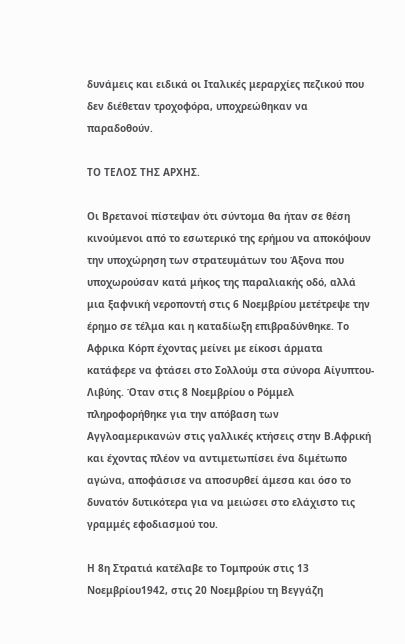δυνάμεις και ειδικά οι Ιταλικές μεραρχίες πεζικού που δεν διέθεταν τροχοφόρα, υποχρεώθηκαν να παραδοθούν.

ΤΟ ΤΕΛΟΣ ΤΗΣ ΑΡΧΗΣ.

Οι Βρετανοί πίστεψαν ότι σύντομα θα ήταν σε θέση κινούμενοι από το εσωτερικό της ερήμου να αποκόψουν την υποχώρηση των στρατευμάτων του Άξονα που υποχωρούσαν κατά μήκος της παραλιακής οδό, αλλά μια ξαφνική νεροποντή στις 6 Νοεμβρίου μετέτρεψε την έρημο σε τέλμα και η καταδίωξη επιβραδύνθηκε. Το Αφρικα Κόρπ έχοντας μείνει με είκοσι άρματα κατάφερε να φτάσει στο Σολλούμ στα σύνορα Αίγυπτου-Λιβύης. Όταν στις 8 Νοεμβρίου ο Ρόμμελ πληροφορήθηκε για την απόβαση των Αγγλοαμερικανών στις γαλλικές κτήσεις στην Β.Αφρική και έχοντας πλέον να αντιμετωπίσει ένα διμέτωπο αγώνα, αποφάσισε να αποσυρθεί άμεσα και όσο το δυνατόν δυτικότερα για να μειώσει στο ελάχιστο τις γραμμές εφοδιασμού του.

Η 8η Στρατιά κατέλαβε το Τομπρούκ στις 13 Νοεμβρίου1942, στις 20 Νοεμβρίου τη Βεγγάζη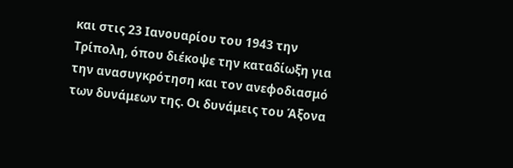και στις 23 Ιανουαρίου του 1943 την Τρίπολη, όπου διέκοψε την καταδίωξη για την ανασυγκρότηση και τον ανεφοδιασμό των δυνάμεων της. Οι δυνάμεις του Άξονα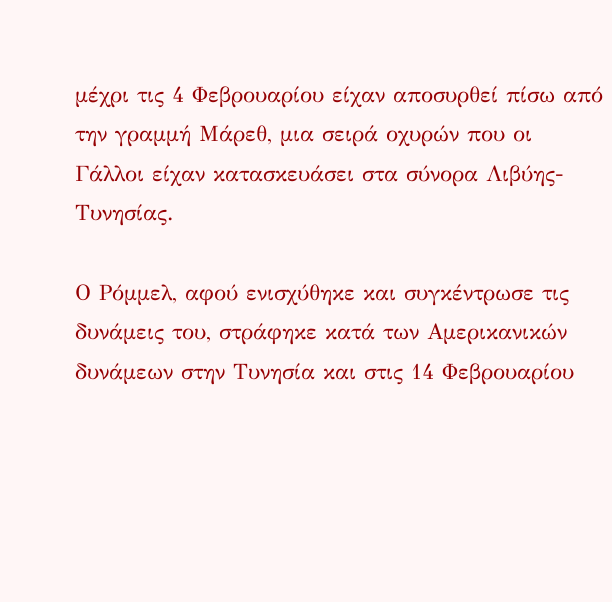μέχρι τις 4 Φεβρουαρίου είχαν αποσυρθεί πίσω από την γραμμή Μάρεθ, μια σειρά οχυρών που οι Γάλλοι είχαν κατασκευάσει στα σύνορα Λιβύης-Τυνησίας.

Ο Ρόμμελ, αφού ενισχύθηκε και συγκέντρωσε τις δυνάμεις του, στράφηκε κατά των Αμερικανικών δυνάμεων στην Τυνησία και στις 14 Φεβρουαρίου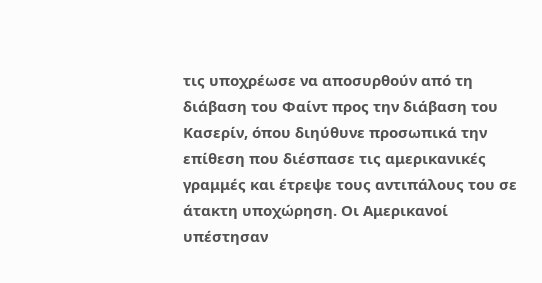τις υποχρέωσε να αποσυρθούν από τη διάβαση του Φαίντ προς την διάβαση του Κασερίν, όπου διηύθυνε προσωπικά την επίθεση που διέσπασε τις αμερικανικές γραμμές και έτρεψε τους αντιπάλους του σε άτακτη υποχώρηση. Οι Αμερικανοί υπέστησαν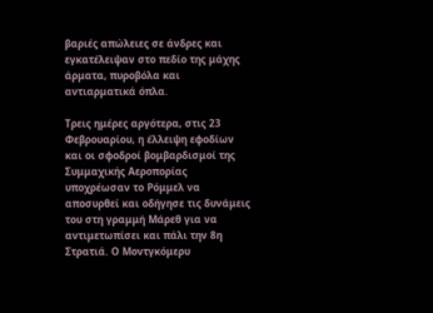βαριές απώλειες σε άνδρες και εγκατέλειψαν στο πεδίο της μάχης άρματα, πυροβόλα και αντιαρματικά όπλα.

Τρεις ημέρες αργότερα, στις 23 Φεβρουαρίου, η έλλειψη εφοδίων και οι σφοδροί βομβαρδισμοί της Συμμαχικής Αεροπορίας υποχρέωσαν το Ρόμμελ να αποσυρθεί και οδήγησε τις δυνάμεις του στη γραμμή Μάρεθ για να αντιμετωπίσει και πάλι την 8η Στρατιά. Ο Μοντγκόμερυ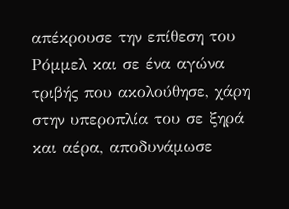απέκρουσε την επίθεση του Ρόμμελ και σε ένα αγώνα τριβής που ακολούθησε, χάρη στην υπεροπλία του σε ξηρά και αέρα, αποδυνάμωσε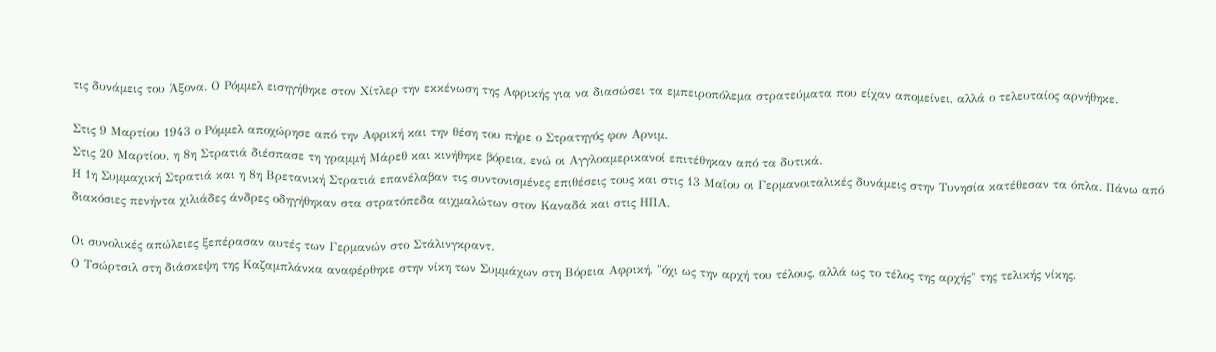τις δυνάμεις του Άξονα. Ο Ρόμμελ εισηγήθηκε στον Χίτλερ την εκκένωση της Αφρικής για να διασώσει τα εμπειροπόλεμα στρατεύματα που είχαν απομείνει, αλλά ο τελευταίος αρνήθηκε.

Στις 9 Μαρτίου 1943 ο Ρόμμελ αποχώρησε από την Αφρική και την θέση του πήρε ο Στρατηγός φον Αρνιμ.
Στις 20 Μαρτίου, η 8η Στρατιά διέσπασε τη γραμμή Μάρεθ και κινήθηκε βόρεια, ενώ οι Αγγλοαμερικανοί επιτέθηκαν από τα δυτικά.
Η 1η Συμμαχική Στρατιά και η 8η Βρετανική Στρατιά επανέλαβαν τις συντονισμένες επιθέσεις τους και στις 13 Μαΐου οι Γερμανοιταλικές δυνάμεις στην Τυνησία κατέθεσαν τα όπλα. Πάνω από διακόσιες πενήντα χιλιάδες άνδρες οδηγήθηκαν στα στρατόπεδα αιχμαλώτων στον Καναδά και στις ΗΠΑ.

Οι συνολικές απώλειες ξεπέρασαν αυτές των Γερμανών στο Στάλινγκραντ.
Ο Τσώρτσιλ στη διάσκεψη της Καζαμπλάνκα αναφέρθηκε στην νίκη των Συμμάχων στη Βόρεια Αφρική, "όχι ως την αρχή του τέλους, αλλά ως το τέλος της αρχής" της τελικής νίκης.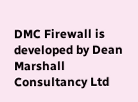DMC Firewall is developed by Dean Marshall Consultancy Ltd